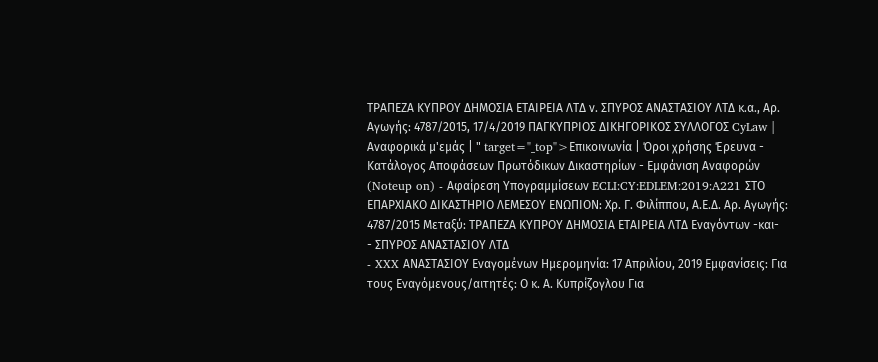ΤΡΑΠΕΖΑ ΚΥΠΡΟΥ ΔΗΜΟΣΙΑ ΕΤΑΙΡΕΙΑ ΛΤΔ ν. ΣΠΥΡΟΣ ΑΝΑΣΤΑΣΙΟΥ ΛΤΔ κ.α., Αρ. Αγωγής: 4787/2015, 17/4/2019 ΠΑΓΚΥΠΡΙΟΣ ΔΙΚΗΓΟΡΙΚΟΣ ΣΥΛΛΟΓΟΣ CyLaw | Αναφορικά μ'εμάς | " target="_top">Επικοινωνία | Όροι χρήσης Έρευνα - Κατάλογος Αποφάσεων Πρωτόδικων Δικαστηρίων - Εμφάνιση Αναφορών (Noteup on) - Αφαίρεση Υπογραμμίσεων ECLI:CY:EDLEM:2019:A221 ΣΤΟ ΕΠΑΡΧΙΑΚΟ ΔΙΚΑΣΤΗΡΙΟ ΛΕΜΕΣΟΥ ΕΝΩΠΙΟΝ: Χρ. Γ. Φιλίππου, Α.Ε.Δ. Αρ. Αγωγής: 4787/2015 Μεταξύ: ΤΡΑΠΕΖΑ ΚΥΠΡΟΥ ΔΗΜΟΣΙΑ ΕΤΑΙΡΕΙΑ ΛΤΔ Εναγόντων -και-
- ΣΠΥΡΟΣ ΑΝΑΣΤΑΣΙΟΥ ΛΤΔ
- XXX ΑΝΑΣΤΑΣΙΟΥ Εναγομένων Ημερομηνία: 17 Απριλίου, 2019 Εμφανίσεις: Για τους Εναγόμενους/αιτητές: Ο κ. Α. Κυπρίζογλου Για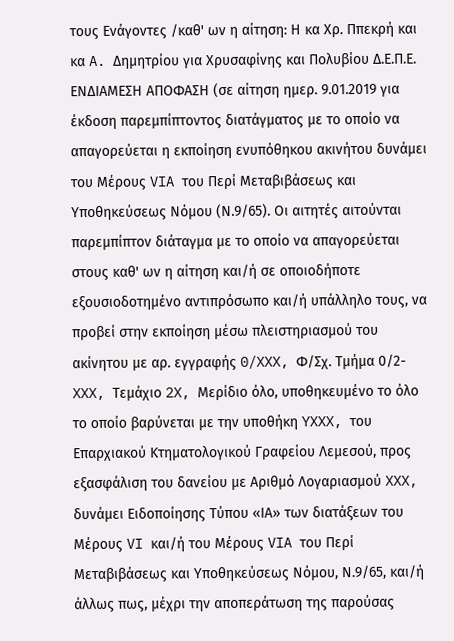τους Ενάγοντες /καθ' ων η αίτηση: Η κα Χρ. Ππεκρή και κα A. Δημητρίου για Χρυσαφίνης και Πολυβίου Δ.Ε.Π.Ε. ΕΝΔΙΑΜΕΣΗ ΑΠΟΦΑΣΗ (σε αίτηση ημερ. 9.01.2019 για έκδοση παρεμπίπτοντος διατάγματος με το οποίο να απαγορεύεται η εκποίηση ενυπόθηκου ακινήτου δυνάμει του Μέρους VIA του Περί Μεταβιβάσεως και Υποθηκεύσεως Νόμου (Ν.9/65). Οι αιτητές αιτούνται παρεμπίπτον διάταγμα με το οποίο να απαγορεύεται στους καθ' ων η αίτηση και/ή σε οποιοδήποτε εξουσιοδοτημένο αντιπρόσωπο και/ή υπάλληλο τους, να προβεί στην εκποίηση μέσω πλειστηριασμού του ακίνητου με αρ. εγγραφής 0/XXX, Φ/Σχ. Τμήμα 0/2-XXX, Τεμάχιο 2X, Μερίδιο όλο, υποθηκευμένο το όλο το οποίο βαρύνεται με την υποθήκη YXXX, του Επαρχιακού Κτηματολογικού Γραφείου Λεμεσού, προς εξασφάλιση του δανείου με Αριθμό Λογαριασμού XXX, δυνάμει Ειδοποίησης Τύπου «ΙΑ» των διατάξεων του Μέρους VI και/ή του Μέρους VIA του Περί Μεταβιβάσεως και Υποθηκεύσεως Νόμου, Ν.9/65, και/ή άλλως πως, μέχρι την αποπεράτωση της παρούσας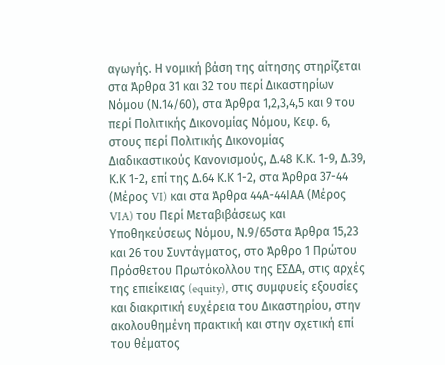αγωγής. Η νομική βάση της αίτησης στηρίζεται στα Άρθρα 31 και 32 του περί Δικαστηρίων Νόμου (Ν.14/60), στα Άρθρα 1,2,3,4,5 και 9 του περί Πολιτικής Δικονομίας Νόμου, Κεφ. 6, στους περί Πολιτικής Δικονομίας Διαδικαστικούς Κανονισμούς, Δ.48 Κ.Κ. 1-9, Δ.39, Κ.Κ 1-2, επί της Δ.64 Κ.Κ 1-2, στα Άρθρα 37-44 (Μέρος VI) και στα Άρθρα 44Α-44ΙΑΑ (Μέρος VIA) του Περί Μεταβιβάσεως και Υποθηκεύσεως Νόμου, Ν.9/65στα Άρθρα 15,23 και 26 του Συντάγματος, στο Άρθρο 1 Πρώτου Πρόσθετου Πρωτόκολλου της ΕΣΔΑ, στις αρχές της επιείκειας (equity), στις συμφυείς εξουσίες και διακριτική ευχέρεια του Δικαστηρίου, στην ακολουθημένη πρακτική και στην σχετική επί του θέματος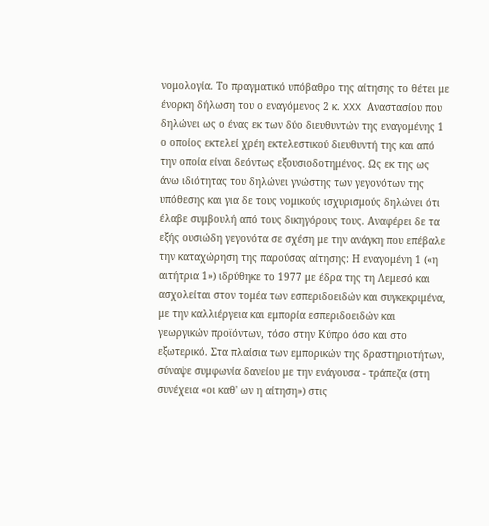νομολογία. Το πραγματικό υπόβαθρο της αίτησης το θέτει με ένορκη δήλωση του ο εναγόμενος 2 κ. XXX Αναστασίου που δηλώνει ως ο ένας εκ των δύο διευθυντών της εναγομένης 1 ο οποίος εκτελεί χρέη εκτελεστικού διευθυντή της και από την οποία είναι δεόντως εξουσιοδοτημένος. Ως εκ της ως άνω ιδιότητας του δηλώνει γνώστης των γεγονότων της υπόθεσης και για δε τους νομικούς ισχυρισμούς δηλώνει ότι έλαβε συμβουλή από τους δικηγόρους τους. Αναφέρει δε τα εξής ουσιώδη γεγονότα σε σχέση με την ανάγκη που επέβαλε την καταχώρηση της παρούσας αίτησης: Η εναγομένη 1 («η αιτήτρια 1») ιδρύθηκε το 1977 με έδρα της τη Λεμεσό και ασχολείται στον τομέα των εσπεριδοειδών και συγκεκριμένα, με την καλλιέργεια και εμπορία εσπεριδοειδών και γεωργικών προϊόντων, τόσο στην Κύπρο όσο και στο εξωτερικό. Στα πλαίσια των εμπορικών της δραστηριοτήτων, σύναψε συμφωνία δανείου με την ενάγουσα - τράπεζα (στη συνέχεια «οι καθ' ων η αίτηση») στις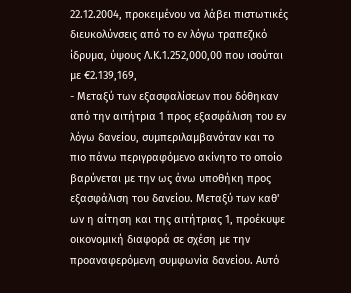22.12.2004, προκειμένου να λάβει πιστωτικές διευκολύνσεις από το εν λόγω τραπεζικό ίδρυμα, ύψους Λ.Κ.1.252,000,00 που ισούται με €2.139,169,
- Μεταξύ των εξασφαλίσεων που δόθηκαν από την αιτήτρια 1 προς εξασφάλιση του εν λόγω δανείου, συμπεριλαμβανόταν και το πιο πάνω περιγραφόμενο ακίνητο το οποίο βαρύνεται με την ως άνω υποθήκη προς εξασφάλιση του δανείου. Μεταξύ των καθ' ων η αίτηση και της αιτήτριας 1, προέκυψε οικονομική διαφορά σε σχέση με την προαναφερόμενη συμφωνία δανείου. Αυτό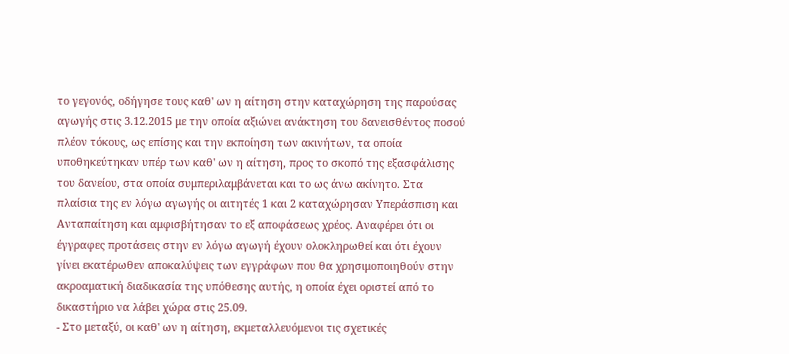το γεγονός, οδήγησε τους καθ' ων η αίτηση στην καταχώρηση της παρούσας αγωγής στις 3.12.2015 με την οποία αξιώνει ανάκτηση του δανεισθέντος ποσού πλέον τόκους, ως επίσης και την εκποίηση των ακινήτων, τα οποία υποθηκεύτηκαν υπέρ των καθ' ων η αίτηση, προς το σκοπό της εξασφάλισης του δανείου, στα οποία συμπεριλαμβάνεται και το ως άνω ακίνητο. Στα πλαίσια της εν λόγω αγωγής οι αιτητές 1 και 2 καταχώρησαν Υπεράσπιση και Ανταπαίτηση και αμφισβήτησαν το εξ αποφάσεως χρέος. Αναφέρει ότι οι έγγραφες προτάσεις στην εν λόγω αγωγή έχουν ολοκληρωθεί και ότι έχουν γίνει εκατέρωθεν αποκαλύψεις των εγγράφων που θα χρησιμοποιηθούν στην ακροαματική διαδικασία της υπόθεσης αυτής, η οποία έχει οριστεί από το δικαστήριο να λάβει χώρα στις 25.09.
- Στο μεταξύ, οι καθ' ων η αίτηση, εκμεταλλευόμενοι τις σχετικές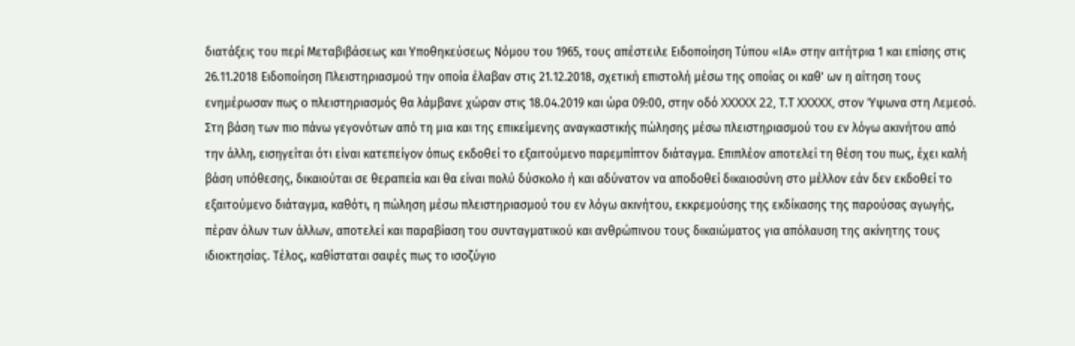διατάξεις του περί Μεταβιβάσεως και Υποθηκεύσεως Νόμου του 1965, τους απέστειλε Ειδοποίηση Τύπου «ΙΑ» στην αιτήτρια 1 και επίσης στις 26.11.2018 Ειδοποίηση Πλειστηριασμού την οποία έλαβαν στις 21.12.2018, σχετική επιστολή μέσω της οποίας οι καθ' ων η αίτηση τους ενημέρωσαν πως ο πλειστηριασμός θα λάμβανε χώραν στις 18.04.2019 και ώρα 09:00, στην οδό XXXXX 22, Τ.Τ XXXXX, στον Ύψωνα στη Λεμεσό. Στη βάση των πιο πάνω γεγονότων από τη μια και της επικείμενης αναγκαστικής πώλησης μέσω πλειστηριασμού του εν λόγω ακινήτου από την άλλη, εισηγείται ότι είναι κατεπείγον όπως εκδοθεί το εξαιτούμενο παρεμπίπτον διάταγμα. Επιπλέον αποτελεί τη θέση του πως, έχει καλή βάση υπόθεσης, δικαιούται σε θεραπεία και θα είναι πολύ δύσκολο ή και αδύνατον να αποδοθεί δικαιοσύνη στο μέλλον εάν δεν εκδοθεί το εξαιτούμενο διάταγμα, καθότι, η πώληση μέσω πλειστηριασμού του εν λόγω ακινήτου, εκκρεμούσης της εκδίκασης της παρούσας αγωγής, πέραν όλων των άλλων, αποτελεί και παραβίαση του συνταγματικού και ανθρώπινου τους δικαιώματος για απόλαυση της ακίνητης τους ιδιοκτησίας. Τέλος, καθίσταται σαφές πως το ισοζύγιο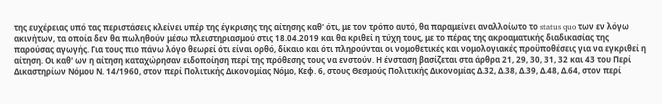της ευχέρειας υπό τας περιστάσεις κλείνει υπέρ της έγκρισης της αίτησης καθ' ότι, με τον τρόπο αυτό, θα παραμείνει αναλλοίωτο το status quo των εν λόγω ακινήτων, τα οποία δεν θα πωληθούν μέσω πλειστηριασμού στις 18.04.2019 και θα κριθεί η τύχη τους, με το πέρας της ακροαματικής διαδικασίας της παρούσας αγωγής. Για τους πιο πάνω λόγο θεωρεί ότι είναι ορθό, δίκαιο και ότι πληρούνται οι νομοθετικές και νομολογιακές προϋποθέσεις για να εγκριθεί η αίτηση. Οι καθ' ων η αίτηση καταχώρησαν ειδοποίηση περί της πρόθεσης τους να ενστούν. Η ένσταση βασίζεται στα άρθρα 21, 29, 30, 31, 32 και 43 του Περί Δικαστηρίων Νόμου Ν. 14/1960, στον περί Πολιτικής Δικονομίας Νόμο, Κεφ. 6, στους Θεσμούς Πολιτικής Δικονομίας Δ.32, Δ.38, Δ.39, Δ.48, Δ.64, στον περί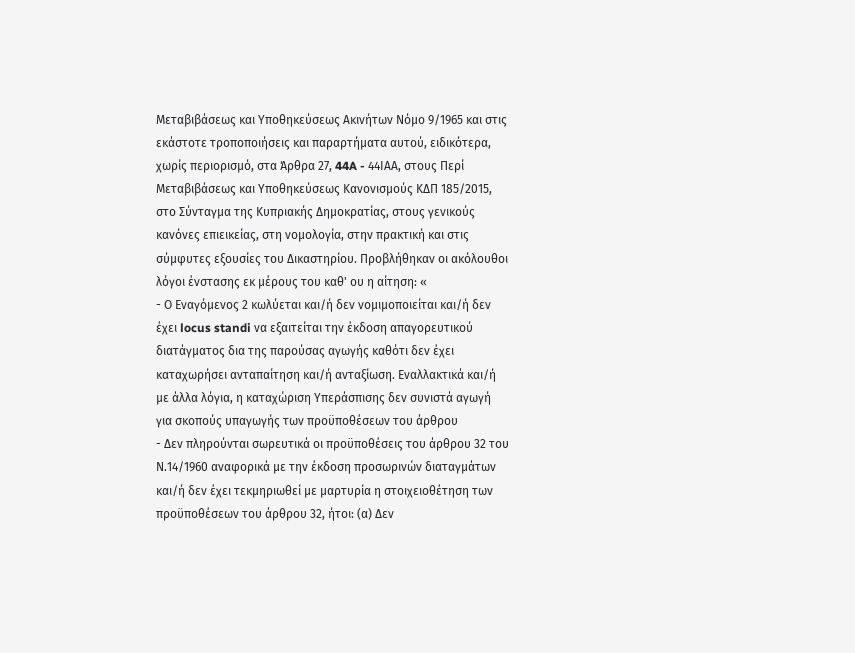Μεταβιβάσεως και Υποθηκεύσεως Ακινήτων Νόμο 9/1965 και στις εκάστοτε τροποποιήσεις και παραρτήματα αυτού, ειδικότερα, χωρίς περιορισμό, στα Άρθρα 27, 44A - 44ΙΑΑ, στους Περί Μεταβιβάσεως και Υποθηκεύσεως Κανονισμούς ΚΔΠ 185/2015, στο Σύνταγμα της Κυπριακής Δημοκρατίας, στους γενικούς κανόνες επιεικείας, στη νομολογία, στην πρακτική και στις σύμφυτες εξουσίες του Δικαστηρίου. Προβλήθηκαν οι ακόλουθοι λόγοι ένστασης εκ μέρους του καθ' ου η αίτηση: «
- Ο Εναγόμενος 2 κωλύεται και/ή δεν νομιμοποιείται και/ή δεν έχει locus standi να εξαιτείται την έκδοση απαγορευτικού διατάγματος δια της παρούσας αγωγής καθότι δεν έχει καταχωρήσει ανταπαίτηση και/ή ανταξίωση. Εναλλακτικά και/ή με άλλα λόγια, η καταχώριση Υπεράσπισης δεν συνιστά αγωγή για σκοπούς υπαγωγής των προϋποθέσεων του άρθρου
- Δεν πληρούνται σωρευτικά οι προϋποθέσεις του άρθρου 32 του Ν.14/1960 αναφορικά με την έκδοση προσωρινών διαταγμάτων και/ή δεν έχει τεκμηριωθεί με μαρτυρία η στοιχειοθέτηση των προϋποθέσεων του άρθρου 32, ήτοι: (α) Δεν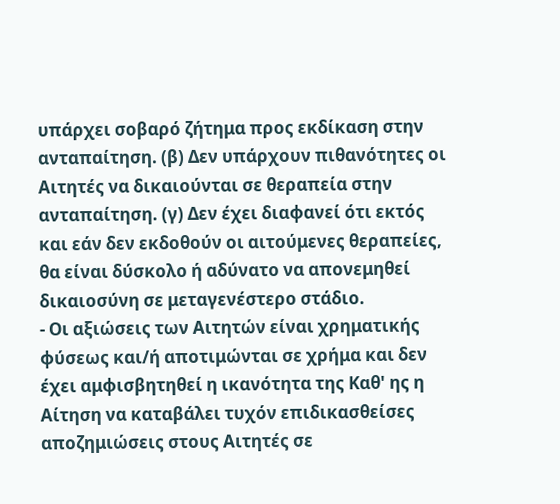υπάρχει σοβαρό ζήτημα προς εκδίκαση στην ανταπαίτηση. (β) Δεν υπάρχουν πιθανότητες οι Αιτητές να δικαιούνται σε θεραπεία στην ανταπαίτηση. (γ) Δεν έχει διαφανεί ότι εκτός και εάν δεν εκδοθούν οι αιτούμενες θεραπείες, θα είναι δύσκολο ή αδύνατο να απονεμηθεί δικαιοσύνη σε μεταγενέστερο στάδιο.
- Οι αξιώσεις των Αιτητών είναι χρηματικής φύσεως και/ή αποτιμώνται σε χρήμα και δεν έχει αμφισβητηθεί η ικανότητα της Καθ' ης η Αίτηση να καταβάλει τυχόν επιδικασθείσες αποζημιώσεις στους Αιτητές σε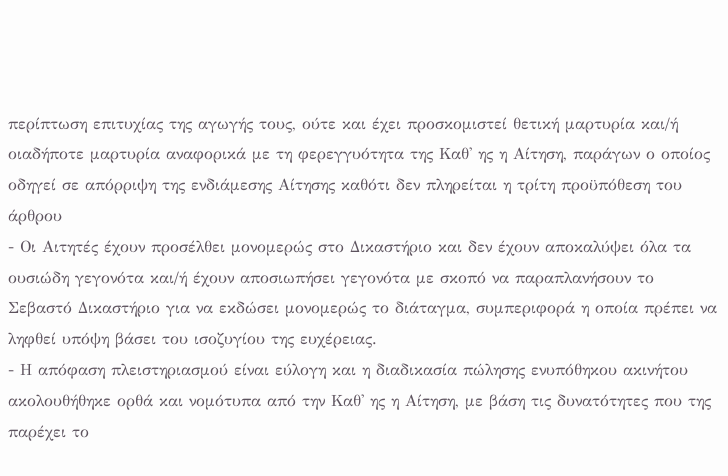περίπτωση επιτυχίας της αγωγής τους, ούτε και έχει προσκομιστεί θετική μαρτυρία και/ή οιαδήποτε μαρτυρία αναφορικά με τη φερεγγυότητα της Καθ' ης η Αίτηση, παράγων ο οποίος οδηγεί σε απόρριψη της ενδιάμεσης Αίτησης καθότι δεν πληρείται η τρίτη προϋπόθεση του άρθρου
- Οι Αιτητές έχουν προσέλθει μονομερώς στο Δικαστήριο και δεν έχουν αποκαλύψει όλα τα ουσιώδη γεγονότα και/ή έχουν αποσιωπήσει γεγονότα με σκοπό να παραπλανήσουν το Σεβαστό Δικαστήριο για να εκδώσει μονομερώς το διάταγμα, συμπεριφορά η οποία πρέπει να ληφθεί υπόψη βάσει του ισοζυγίου της ευχέρειας.
- Η απόφαση πλειστηριασμού είναι εύλογη και η διαδικασία πώλησης ενυπόθηκου ακινήτου ακολουθήθηκε ορθά και νομότυπα από την Καθ' ης η Αίτηση, με βάση τις δυνατότητες που της παρέχει το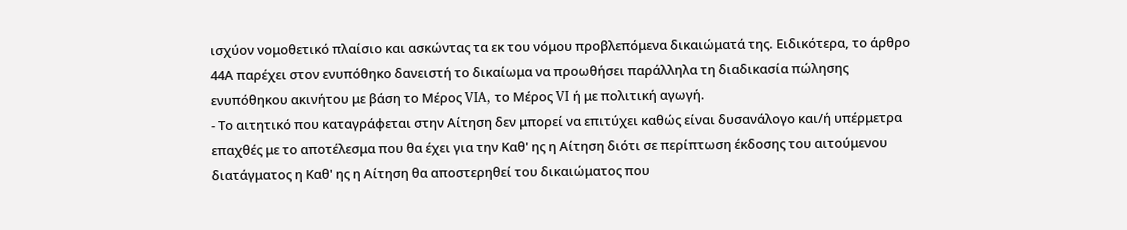ισχύον νομοθετικό πλαίσιο και ασκώντας τα εκ του νόμου προβλεπόμενα δικαιώματά της. Ειδικότερα, το άρθρο 44Α παρέχει στον ενυπόθηκο δανειστή το δικαίωμα να προωθήσει παράλληλα τη διαδικασία πώλησης ενυπόθηκου ακινήτου με βάση το Μέρος VIA, το Μέρος VI ή με πολιτική αγωγή.
- Το αιτητικό που καταγράφεται στην Αίτηση δεν μπορεί να επιτύχει καθώς είναι δυσανάλογο και/ή υπέρμετρα επαχθές με το αποτέλεσμα που θα έχει για την Καθ' ης η Αίτηση διότι σε περίπτωση έκδοσης του αιτούμενου διατάγματος η Καθ' ης η Αίτηση θα αποστερηθεί του δικαιώματος που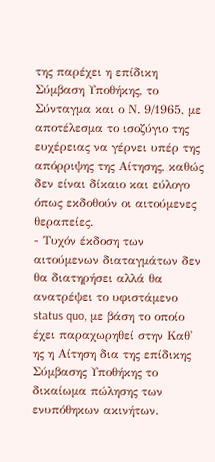της παρέχει η επίδικη Σύμβαση Υποθήκης, το Σύνταγμα και ο Ν. 9/1965, με αποτέλεσμα το ισοζύγιο της ευχέρειας να γέρνει υπέρ της απόρριψης της Αίτησης, καθώς δεν είναι δίκαιο και εύλογο όπως εκδοθούν οι αιτούμενες θεραπείες.
- Τυχόν έκδοση των αιτούμενων διαταγμάτων δεν θα διατηρήσει αλλά θα ανατρέψει το υφιστάμενο status quo, με βάση το οποίο έχει παραχωρηθεί στην Καθ' ης η Αίτηση δια της επίδικης Σύμβασης Υποθήκης το δικαίωμα πώλησης των ενυπόθηκων ακινήτων.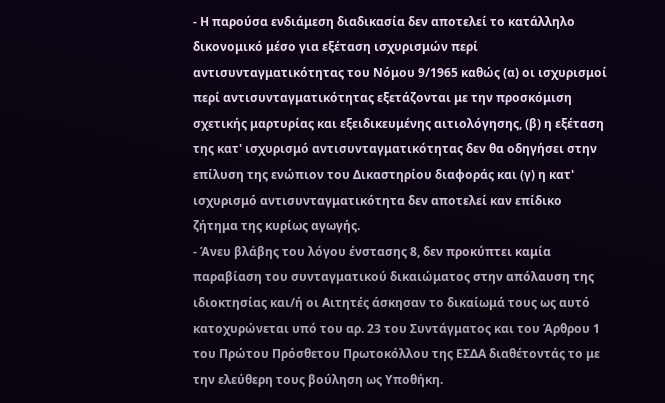- Η παρούσα ενδιάμεση διαδικασία δεν αποτελεί το κατάλληλο δικονομικό μέσο για εξέταση ισχυρισμών περί αντισυνταγματικότητας του Νόμου 9/1965 καθώς (α) οι ισχυρισμοί περί αντισυνταγματικότητας εξετάζονται με την προσκόμιση σχετικής μαρτυρίας και εξειδικευμένης αιτιολόγησης, (β) η εξέταση της κατ' ισχυρισμό αντισυνταγματικότητας δεν θα οδηγήσει στην επίλυση της ενώπιον του Δικαστηρίου διαφοράς και (γ) η κατ' ισχυρισμό αντισυνταγματικότητα δεν αποτελεί καν επίδικο ζήτημα της κυρίως αγωγής.
- Άνευ βλάβης του λόγου ένστασης 8, δεν προκύπτει καμία παραβίαση του συνταγματικού δικαιώματος στην απόλαυση της ιδιοκτησίας και/ή οι Αιτητές άσκησαν το δικαίωμά τους ως αυτό κατοχυρώνεται υπό του αρ. 23 του Συντάγματος και του Άρθρου 1 του Πρώτου Πρόσθετου Πρωτοκόλλου της ΕΣΔΑ διαθέτοντάς το με την ελεύθερη τους βούληση ως Υποθήκη.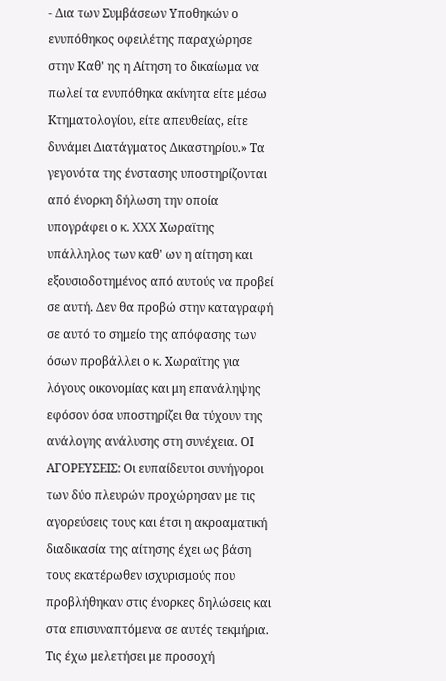- Δια των Συμβάσεων Υποθηκών ο ενυπόθηκος οφειλέτης παραχώρησε στην Καθ' ης η Αίτηση το δικαίωμα να πωλεί τα ενυπόθηκα ακίνητα είτε μέσω Kτηματολογίου, είτε απευθείας, είτε δυνάμει Διατάγματος Δικαστηρίου.» Τα γεγονότα της ένστασης υποστηρίζονται από ένορκη δήλωση την οποία υπογράφει ο κ. XXX Χωραϊτης υπάλληλος των καθ' ων η αίτηση και εξουσιοδοτημένος από αυτούς να προβεί σε αυτή. Δεν θα προβώ στην καταγραφή σε αυτό το σημείο της απόφασης των όσων προβάλλει ο κ. Χωραϊτης για λόγους οικονομίας και μη επανάληψης εφόσον όσα υποστηρίζει θα τύχουν της ανάλογης ανάλυσης στη συνέχεια. ΟΙ ΑΓΟΡΕΥΣΕΙΣ: Οι ευπαίδευτοι συνήγοροι των δύο πλευρών προχώρησαν με τις αγορεύσεις τους και έτσι η ακροαματική διαδικασία της αίτησης έχει ως βάση τους εκατέρωθεν ισχυρισμούς που προβλήθηκαν στις ένορκες δηλώσεις και στα επισυναπτόμενα σε αυτές τεκμήρια. Τις έχω μελετήσει με προσοχή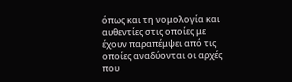όπως και τη νομολογία και αυθεντίες στις οποίες με έχουν παραπέμψει από τις οποίες αναδύονται οι αρχές που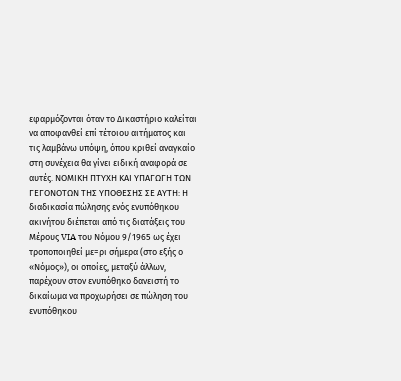εφαρμόζονται όταν το Δικαστήριο καλείται να αποφανθεί επί τέτοιου αιτήματος και τις λαμβάνω υπόψη, όπου κριθεί αναγκαίο στη συνέχεια θα γίνει ειδική αναφορά σε αυτές. ΝΟΜΙΚΗ ΠΤΥΧΗ ΚΑΙ ΥΠΑΓΩΓΗ ΤΩΝ ΓΕΓΟΝΟΤΩΝ ΤΗΣ ΥΠΟΘΕΣΗΣ ΣΕ ΑΥΤΗ: Η διαδικασία πώλησης ενός ενυπόθηκου ακινήτου διέπεται από τις διατάξεις του Μέρους VIA του Νόμου 9/1965 ως έχει τροποποιηθεί με=ρι σήμερα (στο εξής ο «Νόμος»), οι οποίες, μεταξύ άλλων, παρέχουν στον ενυπόθηκο δανειστή το δικαίωμα να προχωρήσει σε πώληση του ενυπόθηκου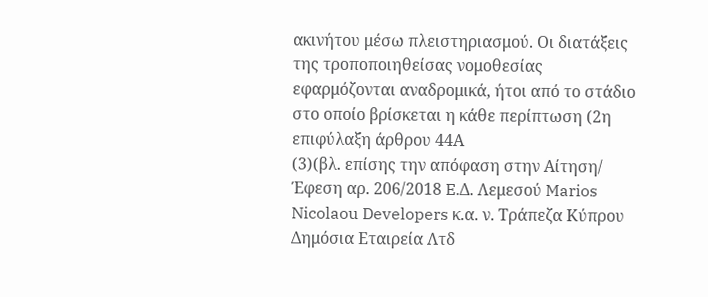ακινήτου μέσω πλειστηριασμού. Οι διατάξεις της τροποποιηθείσας νομοθεσίας εφαρμόζονται αναδρομικά, ήτοι από το στάδιο στο οποίο βρίσκεται η κάθε περίπτωση (2η επιφύλαξη άρθρου 44Α
(3)(βλ. επίσης την απόφαση στην Αίτηση/ Έφεση αρ. 206/2018 E.Δ. Λεμεσού Marios Nicolaou Developers κ.α. ν. Τράπεζα Κύπρου Δημόσια Εταιρεία Λτδ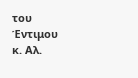του Έντιμου κ. Αλ.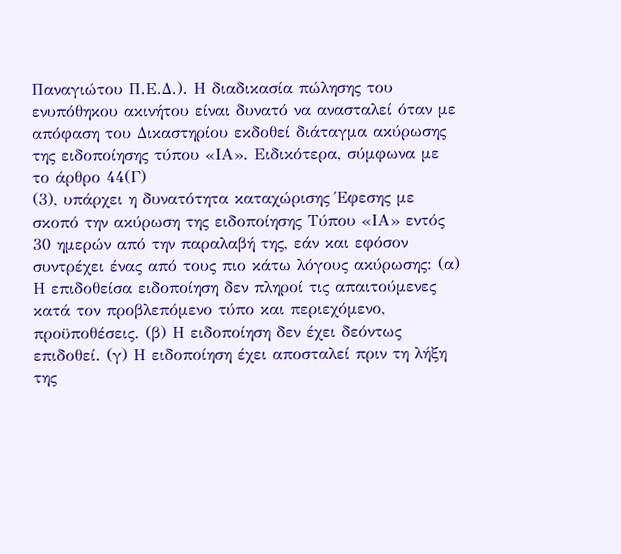Παναγιώτου Π.Ε.Δ.). Η διαδικασία πώλησης του ενυπόθηκου ακινήτου είναι δυνατό να ανασταλεί όταν με απόφαση του Δικαστηρίου εκδοθεί διάταγμα ακύρωσης της ειδοποίησης τύπου «ΙΑ». Ειδικότερα, σύμφωνα με το άρθρο 44(Γ)
(3), υπάρχει η δυνατότητα καταχώρισης Έφεσης με σκοπό την ακύρωση της ειδοποίησης Τύπου «ΙΑ» εντός 30 ημερών από την παραλαβή της, εάν και εφόσον συντρέχει ένας από τους πιο κάτω λόγους ακύρωσης: (α) Η επιδοθείσα ειδοποίηση δεν πληροί τις απαιτούμενες κατά τον προβλεπόμενο τύπο και περιεχόμενο, προϋποθέσεις. (β) Η ειδοποίηση δεν έχει δεόντως επιδοθεί. (γ) Η ειδοποίηση έχει αποσταλεί πριν τη λήξη της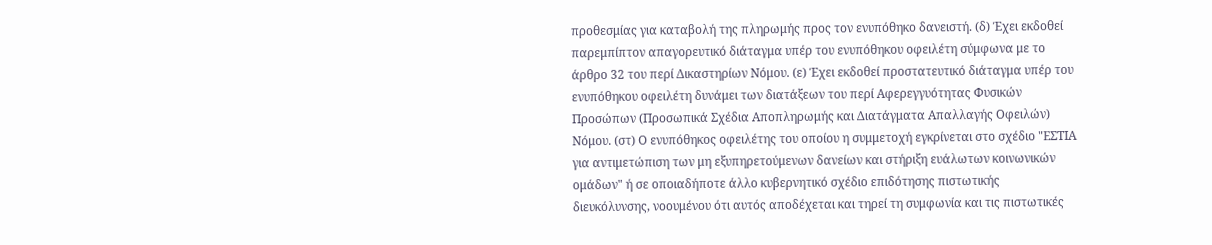προθεσμίας για καταβολή της πληρωμής προς τον ενυπόθηκο δανειστή. (δ) Έχει εκδοθεί παρεμπίπτον απαγορευτικό διάταγμα υπέρ του ενυπόθηκου οφειλέτη σύμφωνα με το άρθρο 32 του περί Δικαστηρίων Νόμου. (ε) Έχει εκδοθεί προστατευτικό διάταγμα υπέρ του ενυπόθηκου οφειλέτη δυνάμει των διατάξεων του περί Αφερεγγυότητας Φυσικών Προσώπων (Προσωπικά Σχέδια Αποπληρωμής και Διατάγματα Απαλλαγής Οφειλών) Νόμου. (στ) Ο ενυπόθηκος οφειλέτης του οποίου η συμμετοχή εγκρίνεται στο σχέδιο "ΕΣΤΙΑ για αντιμετώπιση των μη εξυπηρετούμενων δανείων και στήριξη ευάλωτων κοινωνικών ομάδων" ή σε οποιαδήποτε άλλο κυβερνητικό σχέδιο επιδότησης πιστωτικής διευκόλυνσης, νοουμένου ότι αυτός αποδέχεται και τηρεί τη συμφωνία και τις πιστωτικές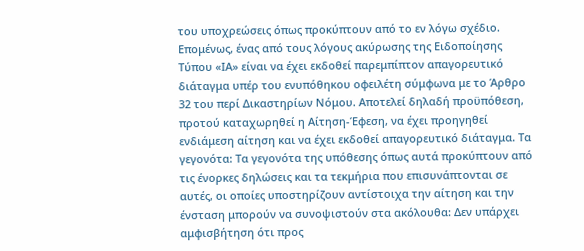του υποχρεώσεις όπως προκύπτουν από το εν λόγω σχέδιο. Επομένως, ένας από τους λόγους ακύρωσης της Ειδοποίησης Τύπου «ΙΑ» είναι να έχει εκδοθεί παρεμπίπτον απαγορευτικό διάταγμα υπέρ του ενυπόθηκου οφειλέτη σύμφωνα με το Άρθρο 32 του περί Δικαστηρίων Νόμου. Αποτελεί δηλαδή προϋπόθεση, προτού καταχωρηθεί η Αίτηση-Έφεση, να έχει προηγηθεί ενδιάμεση αίτηση και να έχει εκδοθεί απαγορευτικό διάταγμα. Τα γεγονότα: Τα γεγονότα της υπόθεσης όπως αυτά προκύπτουν από τις ένορκες δηλώσεις και τα τεκμήρια που επισυνάπτονται σε αυτές, οι οποίες υποστηρίζουν αντίστοιχα την αίτηση και την ένσταση μπορούν να συνοψιστούν στα ακόλουθα: Δεν υπάρχει αμφισβήτηση ότι προς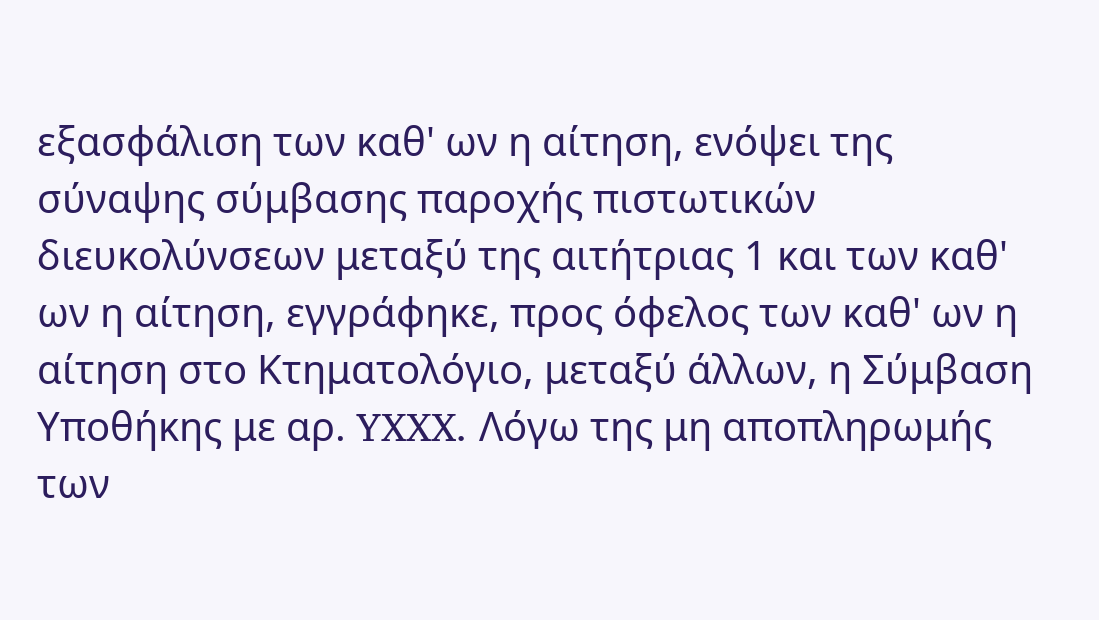εξασφάλιση των καθ' ων η αίτηση, ενόψει της σύναψης σύμβασης παροχής πιστωτικών διευκολύνσεων μεταξύ της αιτήτριας 1 και των καθ' ων η αίτηση, εγγράφηκε, προς όφελος των καθ' ων η αίτηση στο Κτηματολόγιο, μεταξύ άλλων, η Σύμβαση Υποθήκης με αρ. YXXX. Λόγω της μη αποπληρωμής των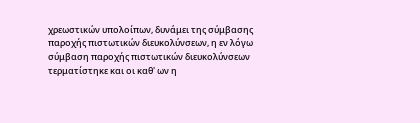χρεωστικών υπολοίπων, δυνάμει της σύμβασης παροχής πιστωτικών διευκολύνσεων, η εν λόγω σύμβαση παροχής πιστωτικών διευκολύνσεων τερματίστηκε και οι καθ' ων η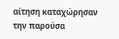αίτηση καταχώρησαν την παρούσα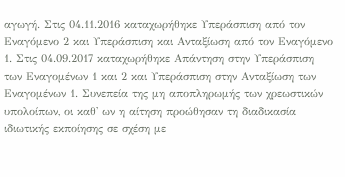αγωγή. Στις 04.11.2016 καταχωρήθηκε Υπεράσπιση από τον Εναγόμενο 2 και Υπεράσπιση και Ανταξίωση από τον Εναγόμενο 1. Στις 04.09.2017 καταχωρήθηκε Απάντηση στην Υπεράσπιση των Εναγομένων 1 και 2 και Υπεράσπιση στην Ανταξίωση των Εναγομένων 1. Συνεπεία της μη αποπληρωμής των χρεωστικών υπολοίπων, οι καθ' ων η αίτηση προώθησαν τη διαδικασία ιδιωτικής εκποίησης σε σχέση με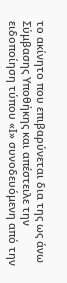το ακίνητο που επιβαρύνεται δια της ως άνω Σύμβασης Υποθήκης και απέστειλε την ειδοποίηση τύπου «Ι» συνοδευόμενη από την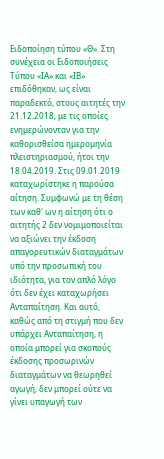Ειδοποίηση τύπου «Θ». Στη συνέχεια οι Ειδοποιήσεις Τύπου «ΙΑ» και «ΙΒ» επιδόθηκαν, ως είναι παραδεκτό, στους αιτητές την 21.12.2018, με τις οποίες ενημερώνονταν για την καθορισθείσα ημερομηνία πλειστηριασμού, ήτοι την 18.04.2019. Στις 09.01.2019 καταχωρίστηκε η παρούσα αίτηση. Συμφωνώ με τη θέση των καθ' ων η αίτηση ότι ο αιτητής 2 δεν νομιμοποιείται να αξιώνει την έκδοση απαγορευτικών διαταγμάτων υπό την προσωπική του ιδιότητα, για τον απλό λόγο ότι δεν έχει καταχωρήσει Ανταπαίτηση. Και αυτό, καθώς από τη στιγμή που δεν υπάρχει Ανταπαίτηση, η οποία μπορεί για σκοπούς έκδοσης προσωρινών διαταγμάτων να θεωρηθεί αγωγή, δεν μπορεί ούτε να γίνει υπαγωγή των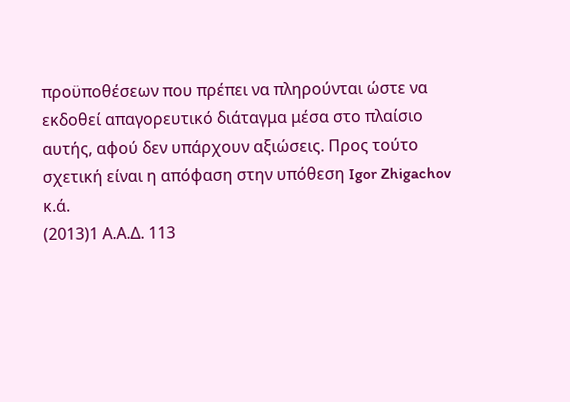προϋποθέσεων που πρέπει να πληρούνται ώστε να εκδοθεί απαγορευτικό διάταγμα μέσα στο πλαίσιο αυτής, αφού δεν υπάρχουν αξιώσεις. Προς τούτο σχετική είναι η απόφαση στην υπόθεση Igor Zhigachov κ.ά.
(2013)1 Α.Α.Δ. 113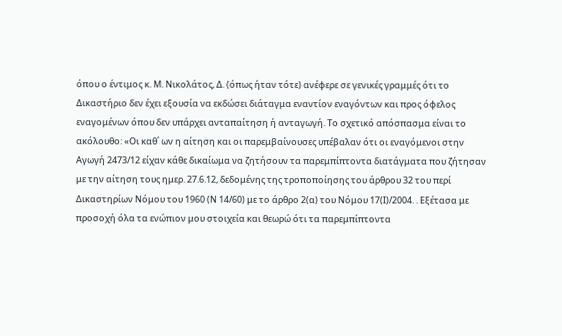όπου ο έντιμος κ. Μ. Νικολάτος, Δ. (όπως ήταν τότε) ανέφερε σε γενικές γραμμές ότι το Δικαστήριο δεν έχει εξουσία να εκδώσει διάταγμα εναντίον εναγόντων και προς όφελος εναγομένων όπου δεν υπάρχει ανταπαίτηση ή ανταγωγή. Το σχετικό απόσπασμα είναι το ακόλουθο: «Οι καθ΄ ων η αίτηση και οι παρεμβαίνουσες υπέβαλαν ότι οι εναγόμενοι στην Αγωγή 2473/12 είχαν κάθε δικαίωμα να ζητήσουν τα παρεμπίπτοντα διατάγματα που ζήτησαν με την αίτηση τους ημερ. 27.6.12, δεδομένης της τροποποίησης του άρθρου 32 του περί Δικαστηρίων Νόμου του 1960 (Ν 14/60) με το άρθρο 2(α) του Νόμου 17(Ι)/2004. . Εξέτασα με προσοχή όλα τα ενώπιον μου στοιχεία και θεωρώ ότι τα παρεμπίπτοντα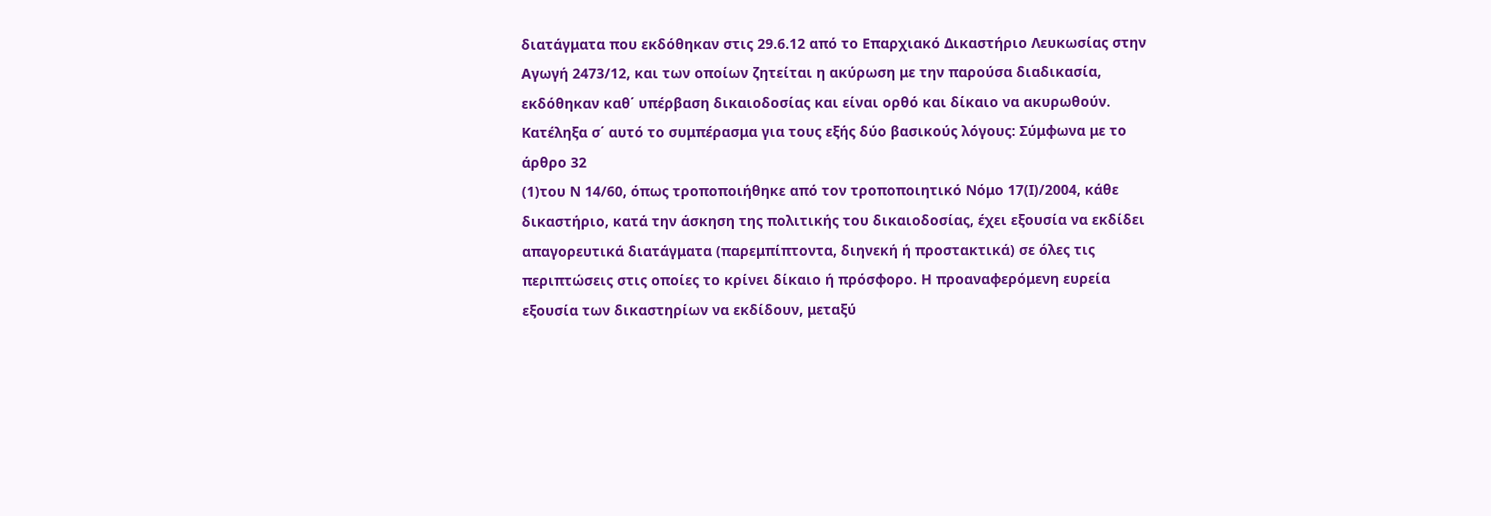διατάγματα που εκδόθηκαν στις 29.6.12 από το Επαρχιακό Δικαστήριο Λευκωσίας στην Αγωγή 2473/12, και των οποίων ζητείται η ακύρωση με την παρούσα διαδικασία, εκδόθηκαν καθ΄ υπέρβαση δικαιοδοσίας και είναι ορθό και δίκαιο να ακυρωθούν. Κατέληξα σ΄ αυτό το συμπέρασμα για τους εξής δύο βασικούς λόγους: Σύμφωνα με το άρθρο 32
(1)του Ν 14/60, όπως τροποποιήθηκε από τον τροποποιητικό Νόμο 17(Ι)/2004, κάθε δικαστήριο, κατά την άσκηση της πολιτικής του δικαιοδοσίας, έχει εξουσία να εκδίδει απαγορευτικά διατάγματα (παρεμπίπτοντα, διηνεκή ή προστακτικά) σε όλες τις περιπτώσεις στις οποίες το κρίνει δίκαιο ή πρόσφορο. Η προαναφερόμενη ευρεία εξουσία των δικαστηρίων να εκδίδουν, μεταξύ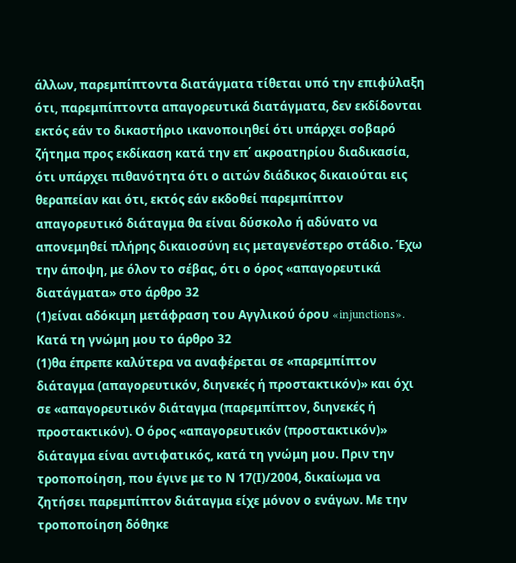άλλων, παρεμπίπτοντα διατάγματα τίθεται υπό την επιφύλαξη ότι, παρεμπίπτοντα απαγορευτικά διατάγματα, δεν εκδίδονται εκτός εάν το δικαστήριο ικανοποιηθεί ότι υπάρχει σοβαρό ζήτημα προς εκδίκαση κατά την επ΄ ακροατηρίου διαδικασία, ότι υπάρχει πιθανότητα ότι ο αιτών διάδικος δικαιούται εις θεραπείαν και ότι, εκτός εάν εκδοθεί παρεμπίπτον απαγορευτικό διάταγμα θα είναι δύσκολο ή αδύνατο να απονεμηθεί πλήρης δικαιοσύνη εις μεταγενέστερο στάδιο. Έχω την άποψη, με όλον το σέβας, ότι ο όρος «απαγορευτικά διατάγματα» στο άρθρο 32
(1)είναι αδόκιμη μετάφραση του Αγγλικού όρου «injunctions». Κατά τη γνώμη μου το άρθρο 32
(1)θα έπρεπε καλύτερα να αναφέρεται σε «παρεμπίπτον διάταγμα (απαγορευτικόν, διηνεκές ή προστακτικόν)» και όχι σε «απαγορευτικόν διάταγμα (παρεμπίπτον, διηνεκές ή προστακτικόν). Ο όρος «απαγορευτικόν (προστακτικόν)» διάταγμα είναι αντιφατικός, κατά τη γνώμη μου. Πριν την τροποποίηση, που έγινε με το Ν 17(Ι)/2004, δικαίωμα να ζητήσει παρεμπίπτον διάταγμα είχε μόνον ο ενάγων. Με την τροποποίηση δόθηκε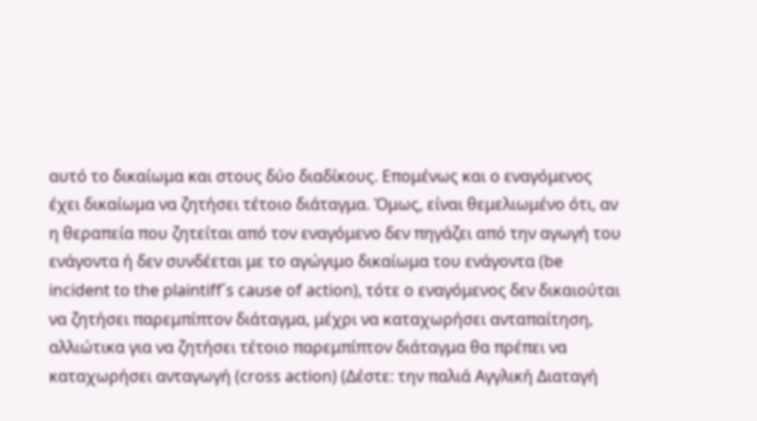αυτό το δικαίωμα και στους δύο διαδίκους. Επομένως και ο εναγόμενος έχει δικαίωμα να ζητήσει τέτοιο διάταγμα. Όμως, είναι θεμελιωμένο ότι, αν η θεραπεία που ζητείται από τον εναγόμενο δεν πηγάζει από την αγωγή του ενάγοντα ή δεν συνδέεται με το αγώγιμο δικαίωμα του ενάγοντα (be incident to the plaintiff΄s cause of action), τότε ο εναγόμενος δεν δικαιούται να ζητήσει παρεμπίπτον διάταγμα, μέχρι να καταχωρήσει ανταπαίτηση, αλλιώτικα για να ζητήσει τέτοιο παρεμπίπτον διάταγμα θα πρέπει να καταχωρήσει ανταγωγή (cross action) (Δέστε: την παλιά Αγγλική Διαταγή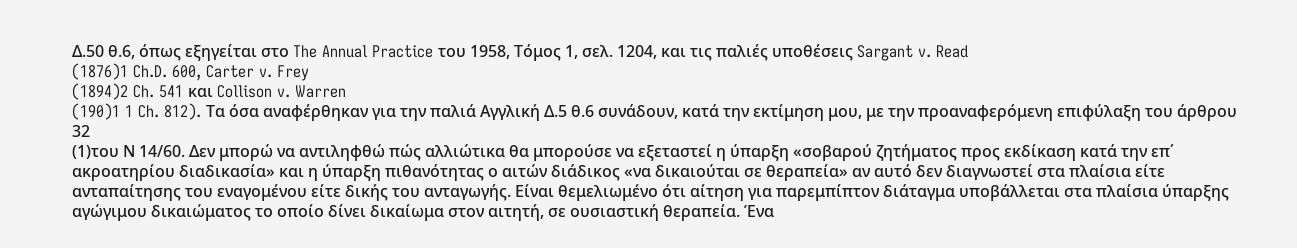Δ.50 θ.6, όπως εξηγείται στο The Annual Practice του 1958, Τόμος 1, σελ. 1204, και τις παλιές υποθέσεις Sargant v. Read
(1876)1 Ch.D. 600, Carter v. Frey
(1894)2 Ch. 541 και Collison v. Warren
(190)1 1 Ch. 812). Τα όσα αναφέρθηκαν για την παλιά Αγγλική Δ.5 θ.6 συνάδουν, κατά την εκτίμηση μου, με την προαναφερόμενη επιφύλαξη του άρθρου 32
(1)του Ν 14/60. Δεν μπορώ να αντιληφθώ πώς αλλιώτικα θα μπορούσε να εξεταστεί η ύπαρξη «σοβαρού ζητήματος προς εκδίκαση κατά την επ΄ ακροατηρίου διαδικασία» και η ύπαρξη πιθανότητας ο αιτών διάδικος «να δικαιούται σε θεραπεία» αν αυτό δεν διαγνωστεί στα πλαίσια είτε ανταπαίτησης του εναγομένου είτε δικής του ανταγωγής. Είναι θεμελιωμένο ότι αίτηση για παρεμπίπτον διάταγμα υποβάλλεται στα πλαίσια ύπαρξης αγώγιμου δικαιώματος το οποίο δίνει δικαίωμα στον αιτητή, σε ουσιαστική θεραπεία. Ένα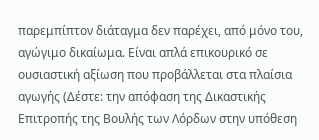παρεμπίπτον διάταγμα δεν παρέχει, από μόνο του, αγώγιμο δικαίωμα. Είναι απλά επικουρικό σε ουσιαστική αξίωση που προβάλλεται στα πλαίσια αγωγής (Δέστε: την απόφαση της Δικαστικής Επιτροπής της Βουλής των Λόρδων στην υπόθεση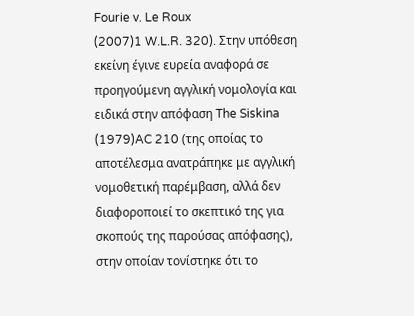Fourie v. Le Roux
(2007)1 W.L.R. 320). Στην υπόθεση εκείνη έγινε ευρεία αναφορά σε προηγούμενη αγγλική νομολογία και ειδικά στην απόφαση The Siskina
(1979)AC 210 (της οποίας το αποτέλεσμα ανατράπηκε με αγγλική νομοθετική παρέμβαση, αλλά δεν διαφοροποιεί το σκεπτικό της για σκοπούς της παρούσας απόφασης), στην οποίαν τονίστηκε ότι το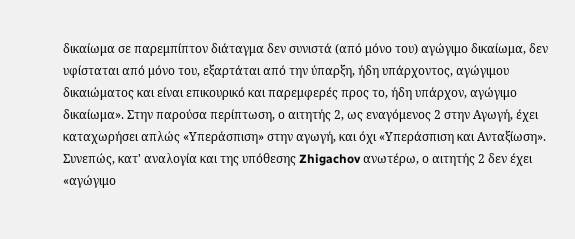δικαίωμα σε παρεμπίπτον διάταγμα δεν συνιστά (από μόνο του) αγώγιμο δικαίωμα, δεν υφίσταται από μόνο του, εξαρτάται από την ύπαρξη, ήδη υπάρχοντος, αγώγιμου δικαιώματος και είναι επικουρικό και παρεμφερές προς το, ήδη υπάρχον, αγώγιμο δικαίωμα». Στην παρούσα περίπτωση, ο αιτητής 2, ως εναγόμενος 2 στην Αγωγή, έχει καταχωρήσει απλώς «Υπεράσπιση» στην αγωγή, και όχι «Υπεράσπιση και Ανταξίωση». Συνεπώς, κατ' αναλογία και της υπόθεσης Zhigachov ανωτέρω, ο αιτητής 2 δεν έχει «αγώγιμο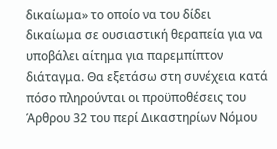δικαίωμα» το οποίο να του δίδει δικαίωμα σε ουσιαστική θεραπεία για να υποβάλει αίτημα για παρεμπίπτον διάταγμα. Θα εξετάσω στη συνέχεια κατά πόσο πληρούνται οι προϋποθέσεις του Άρθρου 32 του περί Δικαστηρίων Νόμου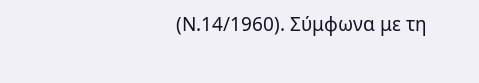(Ν.14/1960). Σύμφωνα με τη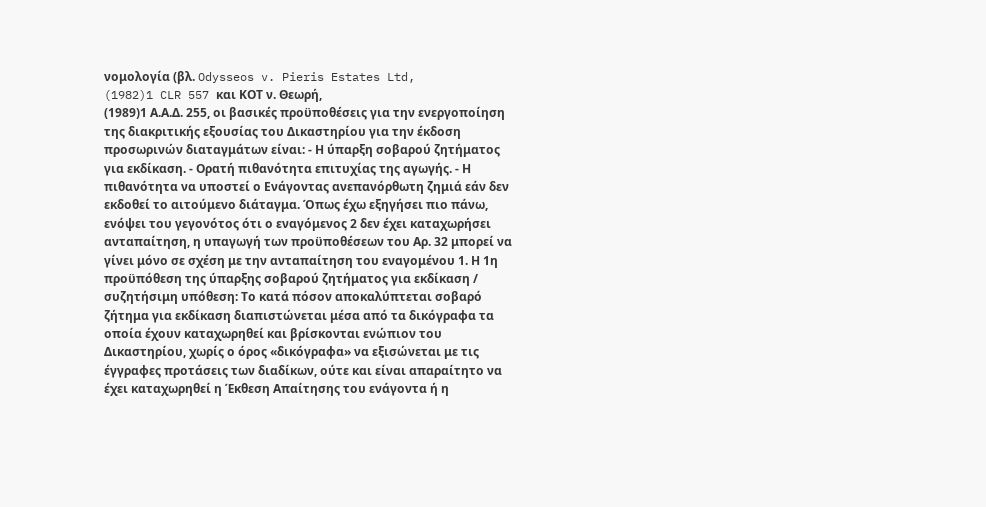νομολογία (βλ. Odysseos v. Pieris Estates Ltd,
(1982)1 CLR 557 και ΚΟΤ ν. Θεωρή,
(1989)1 Α.Α.Δ. 255, οι βασικές προϋποθέσεις για την ενεργοποίηση της διακριτικής εξουσίας του Δικαστηρίου για την έκδοση προσωρινών διαταγμάτων είναι: - Η ύπαρξη σοβαρού ζητήματος για εκδίκαση. - Ορατή πιθανότητα επιτυχίας της αγωγής. - Η πιθανότητα να υποστεί ο Ενάγοντας ανεπανόρθωτη ζημιά εάν δεν εκδοθεί το αιτούμενο διάταγμα. Όπως έχω εξηγήσει πιο πάνω, ενόψει του γεγονότος ότι ο εναγόμενος 2 δεν έχει καταχωρήσει ανταπαίτηση, η υπαγωγή των προϋποθέσεων του Αρ. 32 μπορεί να γίνει μόνο σε σχέση με την ανταπαίτηση του εναγομένου 1. Η 1η προϋπόθεση της ύπαρξης σοβαρού ζητήματος για εκδίκαση / συζητήσιμη υπόθεση: Το κατά πόσον αποκαλύπτεται σοβαρό ζήτημα για εκδίκαση διαπιστώνεται μέσα από τα δικόγραφα τα οποία έχουν καταχωρηθεί και βρίσκονται ενώπιον του Δικαστηρίου, χωρίς ο όρος «δικόγραφα» να εξισώνεται με τις έγγραφες προτάσεις των διαδίκων, ούτε και είναι απαραίτητο να έχει καταχωρηθεί η Έκθεση Απαίτησης του ενάγοντα ή η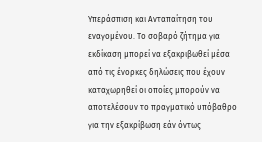Υπεράσπιση και Ανταπαίτηση του εναγομένου. Το σοβαρό ζήτημα για εκδίκαση μπορεί να εξακριβωθεί μέσα από τις ένορκες δηλώσεις που έχουν καταχωρηθεί οι οποίες μπορούν να αποτελέσουν το πραγματικό υπόβαθρο για την εξακρίβωση εάν όντως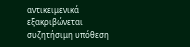αντικειμενικά εξακριβώνεται συζητήσιμη υπόθεση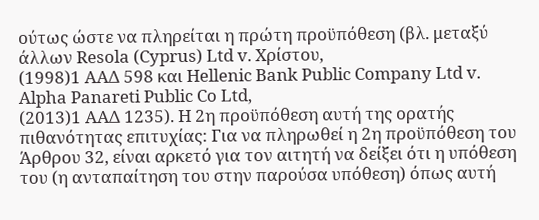ούτως ώστε να πληρείται η πρώτη προϋπόθεση (βλ. μεταξύ άλλων Resola (Cyprus) Ltd v. Χρίστου,
(1998)1 ΑΑΔ 598 και Hellenic Bank Public Company Ltd v. Alpha Panareti Public Co Ltd,
(2013)1 ΑΑΔ 1235). Η 2η προϋπόθεση αυτή της ορατής πιθανότητας επιτυχίας: Για να πληρωθεί η 2η προϋπόθεση του Άρθρου 32, είναι αρκετό για τον αιτητή να δείξει ότι η υπόθεση του (η ανταπαίτηση του στην παρούσα υπόθεση) όπως αυτή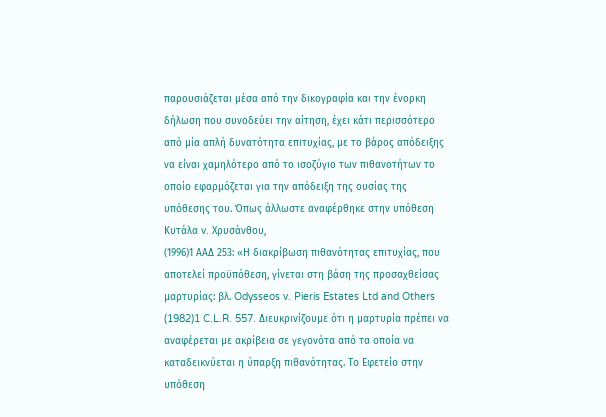παρουσιάζεται μέσα από την δικογραφία και την ένορκη δήλωση που συνοδεύει την αίτηση, έχει κάτι περισσότερο από μία απλή δυνατότητα επιτυχίας, με το βάρος απόδειξης να είναι χαμηλότερο από το ισοζύγιο των πιθανοτήτων το οποίο εφαρμόζεται για την απόδειξη της ουσίας της υπόθεσης του. Όπως άλλωστε αναφέρθηκε στην υπόθεση Κυτάλα v. Χρυσάνθου,
(1996)1 ΑΑΔ 253: «Η διακρίβωση πιθανότητας επιτυχίας, που αποτελεί προϋπόθεση, γίνεται στη βάση της προσαχθείσας μαρτυρίας: βλ. Odysseos v. Pieris Estates Ltd and Others
(1982)1 C.L.R. 557. Διευκρινίζουμε ότι η μαρτυρία πρέπει να αναφέρεται με ακρίβεια σε γεγονότα από τα οποία να καταδεικνύεται η ύπαρξη πιθανότητας. Το Εφετείο στην υπόθεση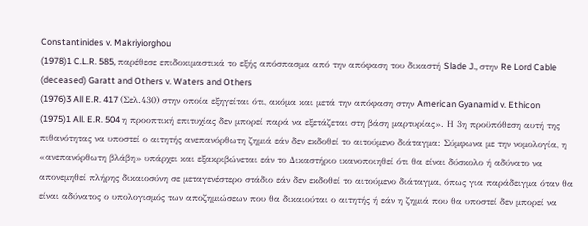Constantinides v. Makriyiorghou
(1978)1 C.L.R. 585, παρέθεσε επιδοκιμαστικά το εξής απόσπασμα από την απόφαση του δικαστή Slade J., στην Re Lord Cable (deceased) Garatt and Others v. Waters and Others
(1976)3 All E.R. 417 (Σελ.430) στην οποία εξηγείται ότι, ακόμα και μετά την απόφαση στην American Gyanamid v. Ethicon
(1975)1 All. E.R. 504 η προοπτική επιτυχίας δεν μπορεί παρά να εξετάζεται στη βάση μαρτυρίας». Η 3η προϋπόθεση αυτή της πιθανότητας να υποστεί ο αιτητής ανεπανόρθωτη ζημιά εάν δεν εκδοθεί το αιτούμενο διάταγμα: Σύμφωνα με την νομολογία, η «ανεπανόρθωτη βλάβη» υπάρχει και εξακριβώνεται εάν το Δικαστήριο ικανοποιηθεί ότι θα είναι δύσκολο ή αδύνατο να απονεμηθεί πλήρης δικαιοσύνη σε μεταγενέστερο στάδιο εάν δεν εκδοθεί το αιτούμενο διάταγμα, όπως για παράδειγμα όταν θα είναι αδύνατος ο υπολογισμός των αποζημιώσεων που θα δικαιούται ο αιτητής ή εάν η ζημιά που θα υποστεί δεν μπορεί να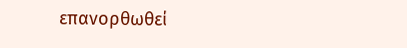επανορθωθεί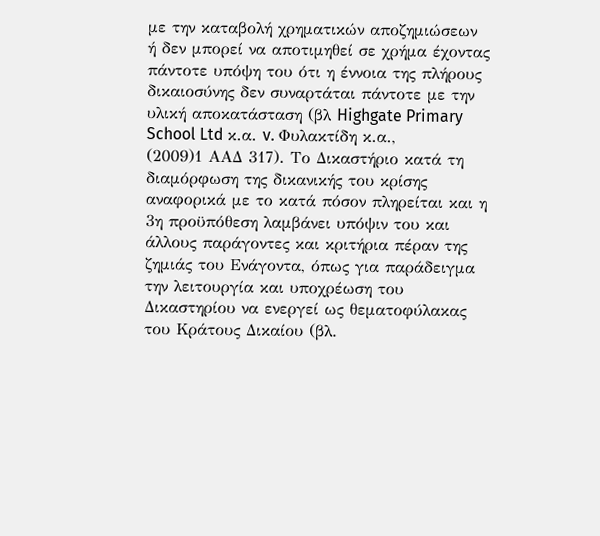με την καταβολή χρηματικών αποζημιώσεων ή δεν μπορεί να αποτιμηθεί σε χρήμα έχοντας πάντοτε υπόψη του ότι η έννοια της πλήρους δικαιοσύνης δεν συναρτάται πάντοτε με την υλική αποκατάσταση (βλ Highgate Primary School Ltd κ.α. v. Φυλακτίδη κ.α.,
(2009)1 ΑΑΔ 317). Το Δικαστήριο κατά τη διαμόρφωση της δικανικής του κρίσης αναφορικά με το κατά πόσον πληρείται και η 3η προϋπόθεση λαμβάνει υπόψιν του και άλλους παράγοντες και κριτήρια πέραν της ζημιάς του Ενάγοντα, όπως για παράδειγμα την λειτουργία και υποχρέωση του Δικαστηρίου να ενεργεί ως θεματοφύλακας του Κράτους Δικαίου (βλ.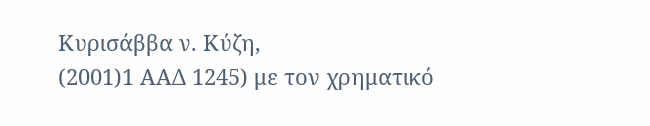Κυρισάββα ν. Κύζη,
(2001)1 ΑΑΔ 1245) με τον χρηματικό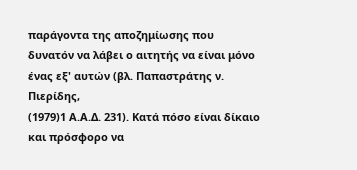παράγοντα της αποζημίωσης που δυνατόν να λάβει ο αιτητής να είναι μόνο ένας εξ' αυτών (βλ. Παπαστράτης ν. Πιερίδης,
(1979)1 Α.Α.Δ. 231). Κατά πόσο είναι δίκαιο και πρόσφορο να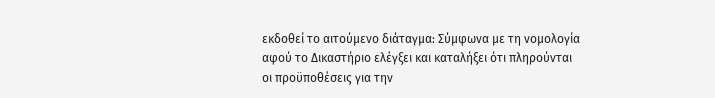εκδοθεί το αιτούμενο διάταγμα: Σύμφωνα με τη νομολογία αφού το Δικαστήριο ελέγξει και καταλήξει ότι πληρούνται οι προϋποθέσεις για την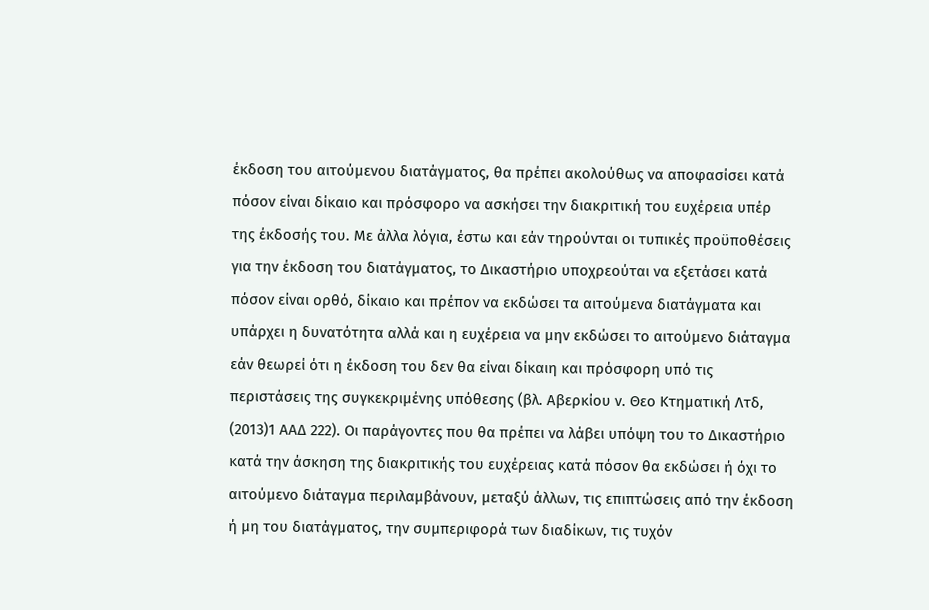έκδοση του αιτούμενου διατάγματος, θα πρέπει ακολούθως να αποφασίσει κατά πόσον είναι δίκαιο και πρόσφορο να ασκήσει την διακριτική του ευχέρεια υπέρ της έκδοσής του. Με άλλα λόγια, έστω και εάν τηρούνται οι τυπικές προϋποθέσεις για την έκδοση του διατάγματος, το Δικαστήριο υποχρεούται να εξετάσει κατά πόσον είναι ορθό, δίκαιο και πρέπον να εκδώσει τα αιτούμενα διατάγματα και υπάρχει η δυνατότητα αλλά και η ευχέρεια να μην εκδώσει το αιτούμενο διάταγμα εάν θεωρεί ότι η έκδοση του δεν θα είναι δίκαιη και πρόσφορη υπό τις περιστάσεις της συγκεκριμένης υπόθεσης (βλ. Αβερκίου ν. Θεο Κτηματική Λτδ,
(2013)1 ΑΑΔ 222). Οι παράγοντες που θα πρέπει να λάβει υπόψη του το Δικαστήριο κατά την άσκηση της διακριτικής του ευχέρειας κατά πόσον θα εκδώσει ή όχι το αιτούμενο διάταγμα περιλαμβάνουν, μεταξύ άλλων, τις επιπτώσεις από την έκδοση ή μη του διατάγματος, την συμπεριφορά των διαδίκων, τις τυχόν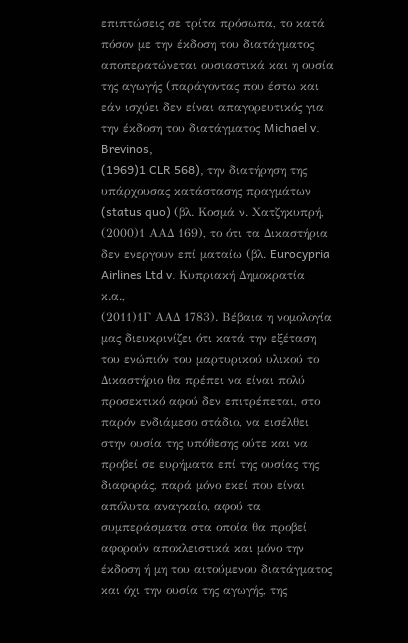επιπτώσεις σε τρίτα πρόσωπα, το κατά πόσον με την έκδοση του διατάγματος αποπερατώνεται ουσιαστικά και η ουσία της αγωγής (παράγοντας που έστω και εάν ισχύει δεν είναι απαγορευτικός για την έκδοση του διατάγματος Michael v. Brevinos,
(1969)1 CLR 568), την διατήρηση της υπάρχουσας κατάστασης πραγμάτων (status quo) (βλ. Κοσμά ν. Χατζηκυπρή,
(2000)1 ΑΑΔ 169), το ότι τα Δικαστήρια δεν ενεργουν επί ματαίω (βλ. Eurocypria Airlines Ltd v. Κυπριακή Δημοκρατία κ.α.,
(2011)1Γ ΑΑΔ 1783). Βέβαια η νομολογία μας διευκρινίζει ότι κατά την εξέταση του ενώπιόν του μαρτυρικού υλικού το Δικαστήριο θα πρέπει να είναι πολύ προσεκτικό αφού δεν επιτρέπεται, στο παρόν ενδιάμεσο στάδιο, να εισέλθει στην ουσία της υπόθεσης ούτε και να προβεί σε ευρήματα επί της ουσίας της διαφοράς, παρά μόνο εκεί που είναι απόλυτα αναγκαίο, αφού τα συμπεράσματα στα οποία θα προβεί αφορούν αποκλειστικά και μόνο την έκδοση ή μη του αιτούμενου διατάγματος και όχι την ουσία της αγωγής, της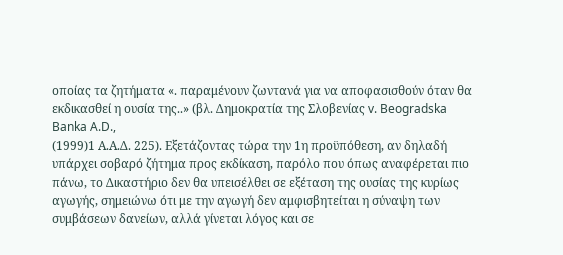οποίας τα ζητήματα «. παραμένουν ζωντανά για να αποφασισθούν όταν θα εκδικασθεί η ουσία της..» (βλ. Δημοκρατία της Σλοβενίας v. Beogradska Banka A.D.,
(1999)1 Α.Α.Δ. 225). Εξετάζοντας τώρα την 1η προϋπόθεση, αν δηλαδή υπάρχει σοβαρό ζήτημα προς εκδίκαση, παρόλο που όπως αναφέρεται πιο πάνω, το Δικαστήριο δεν θα υπεισέλθει σε εξέταση της ουσίας της κυρίως αγωγής, σημειώνω ότι με την αγωγή δεν αμφισβητείται η σύναψη των συμβάσεων δανείων, αλλά γίνεται λόγος και σε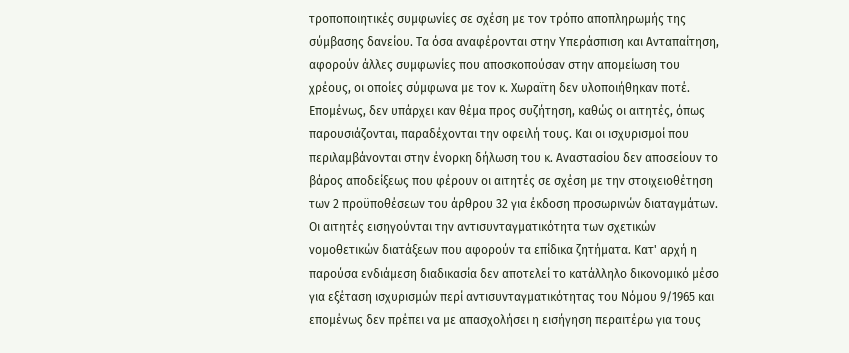τροποποιητικές συμφωνίες σε σχέση με τον τρόπο αποπληρωμής της σύμβασης δανείου. Τα όσα αναφέρονται στην Υπεράσπιση και Ανταπαίτηση, αφορούν άλλες συμφωνίες που αποσκοπούσαν στην απομείωση του χρέους, οι οποίες σύμφωνα με τον κ. Χωραϊτη δεν υλοποιήθηκαν ποτέ. Επομένως, δεν υπάρχει καν θέμα προς συζήτηση, καθώς οι αιτητές, όπως παρουσιάζονται, παραδέχονται την οφειλή τους. Και οι ισχυρισμοί που περιλαμβάνονται στην ένορκη δήλωση του κ. Αναστασίου δεν αποσείουν το βάρος αποδείξεως που φέρουν οι αιτητές σε σχέση με την στοιχειοθέτηση των 2 προϋποθέσεων του άρθρου 32 για έκδοση προσωρινών διαταγμάτων. Οι αιτητές εισηγούνται την αντισυνταγματικότητα των σχετικών νομοθετικών διατάξεων που αφορούν τα επίδικα ζητήματα. Κατ' αρχή η παρούσα ενδιάμεση διαδικασία δεν αποτελεί το κατάλληλο δικονομικό μέσο για εξέταση ισχυρισμών περί αντισυνταγματικότητας του Νόμου 9/1965 και επομένως δεν πρέπει να με απασχολήσει η εισήγηση περαιτέρω για τους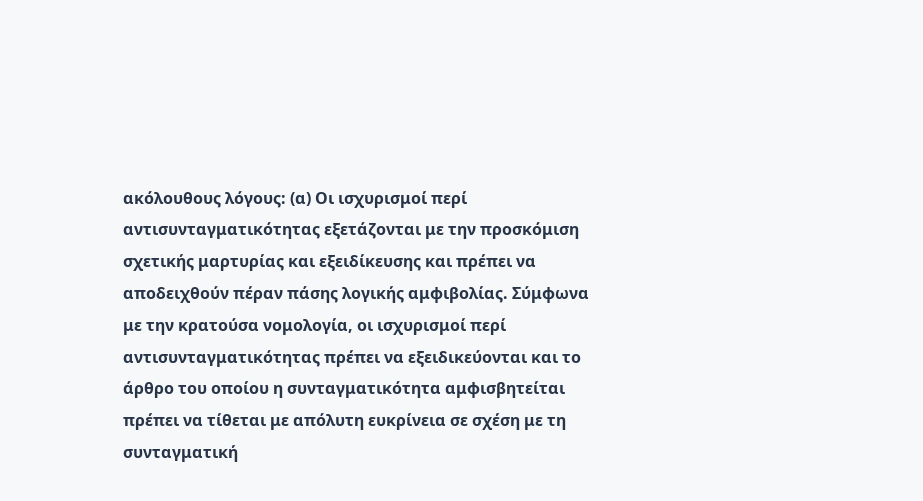ακόλουθους λόγους: (α) Οι ισχυρισμοί περί αντισυνταγματικότητας εξετάζονται με την προσκόμιση σχετικής μαρτυρίας και εξειδίκευσης και πρέπει να αποδειχθούν πέραν πάσης λογικής αμφιβολίας. Σύμφωνα με την κρατούσα νομολογία, οι ισχυρισμοί περί αντισυνταγματικότητας πρέπει να εξειδικεύονται και το άρθρο του οποίου η συνταγματικότητα αμφισβητείται πρέπει να τίθεται με απόλυτη ευκρίνεια σε σχέση με τη συνταγματική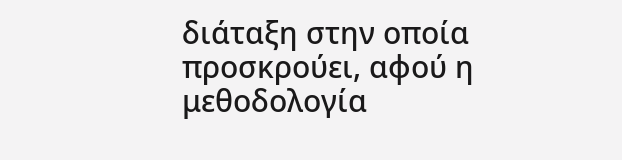διάταξη στην οποία προσκρούει, αφού η μεθοδολογία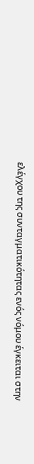ελέγχου της συνταγματικότητας ενός νόμου έγκειται στην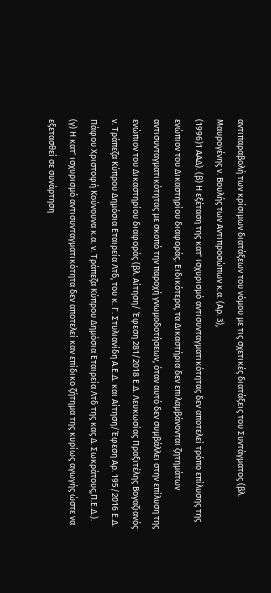αντιπαραβολή των κρίσιμων διατάξεων του νόμου με τις σχετικές διατάξεις του Συντάγματος (βλ. Μαυρογένης ν. Βουλής των Αντιπροσώπων κ.α. (Αρ. 3),
(1996)1 ΑΑΔ). (β) Η εξέταση της κατ' ισχυρισμό αντισυνταγματικότητας δεν αποτελεί τρόπο επίλυσης της ενώπιον του Δικαστηρίου διαφοράς. Ειδικότερα, τα Δικαστήρια δεν επιλαμβάνονται ζητημάτων αντισυνταγματικότητας με σκοπό την παροχή γνωμοδοτήσεων, όταν αυτό δεν συμβάλλει στην επίλυση της ενώπιον του Δικαστηρίου διαφοράς (βλ. Αίτηση/ Έφεση 281/2018 Ε.Δ. Λευκωσίας Πραξιτέλης Βογαζιανός ν. Τράπεζα Κύπρου Δημόσια Εταιρεία Λτδ, του κ. Γ. Στυλιανίδη Α.Ε.Δ. και Αίτηση/Έφεση Αρ. 195/2016 Ε.Δ. Πάφου Χριστοφή Κούνουνα κ.α. ν. Τράπεζα Κύπρου Δημόσια Εταιρεία Λτδ της κας Δ. Σωκράτους,Π.Ε.Δ.). (γ) Η κατ' ισχυρισμό αντισυνταγματικότητα δεν αποτελεί καν επίδικο ζήτημα της κυρίως αγωγής ώστε να εξετασθεί σε συνάρτηση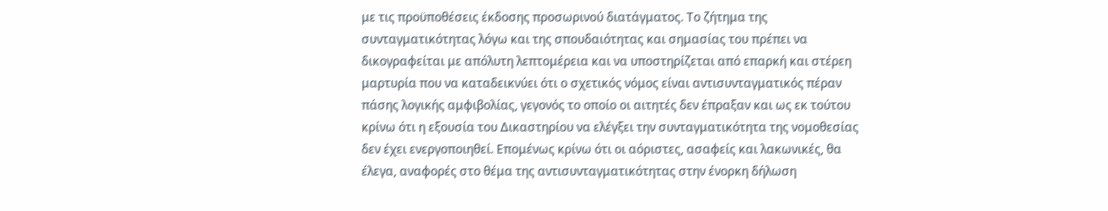με τις προϋποθέσεις έκδοσης προσωρινού διατάγματος. Το ζήτημα της συνταγματικότητας λόγω και της σπουδαιότητας και σημασίας του πρέπει να δικογραφείται με απόλυτη λεπτομέρεια και να υποστηρίζεται από επαρκή και στέρεη μαρτυρία που να καταδεικνύει ότι ο σχετικός νόμος είναι αντισυνταγματικός πέραν πάσης λογικής αμφιβολίας, γεγονός το οποίο οι αιτητές δεν έπραξαν και ως εκ τούτου κρίνω ότι η εξουσία του Δικαστηρίου να ελέγξει την συνταγματικότητα της νομοθεσίας δεν έχει ενεργοποιηθεί. Επομένως κρίνω ότι οι αόριστες, ασαφείς και λακωνικές, θα έλεγα, αναφορές στο θέμα της αντισυνταγματικότητας στην ένορκη δήλωση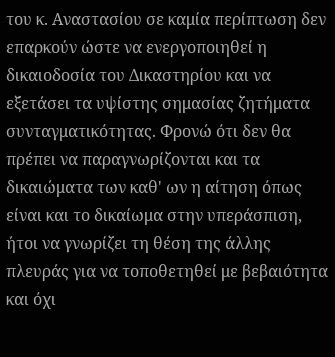του κ. Αναστασίου σε καμία περίπτωση δεν επαρκούν ώστε να ενεργοποιηθεί η δικαιοδοσία του Δικαστηρίου και να εξετάσει τα υψίστης σημασίας ζητήματα συνταγματικότητας. Φρονώ ότι δεν θα πρέπει να παραγνωρίζονται και τα δικαιώματα των καθ' ων η αίτηση όπως είναι και το δικαίωμα στην υπεράσπιση, ήτοι να γνωρίζει τη θέση της άλλης πλευράς για να τοποθετηθεί με βεβαιότητα και όχι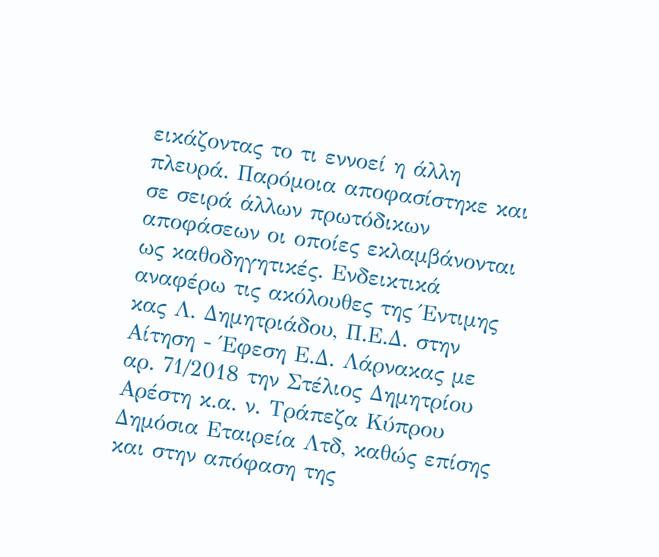εικάζοντας το τι εννοεί η άλλη πλευρά. Παρόμοια αποφασίστηκε και σε σειρά άλλων πρωτόδικων αποφάσεων οι οποίες εκλαμβάνονται ως καθοδηγητικές. Ενδεικτικά αναφέρω τις ακόλουθες της Έντιμης κας Λ. Δημητριάδου, Π.Ε.Δ. στην Αίτηση - Έφεση Ε.Δ. Λάρνακας με αρ. 71/2018 την Στέλιος Δημητρίου Αρέστη κ.α. ν. Τράπεζα Κύπρου Δημόσια Εταιρεία Λτδ, καθώς επίσης και στην απόφαση της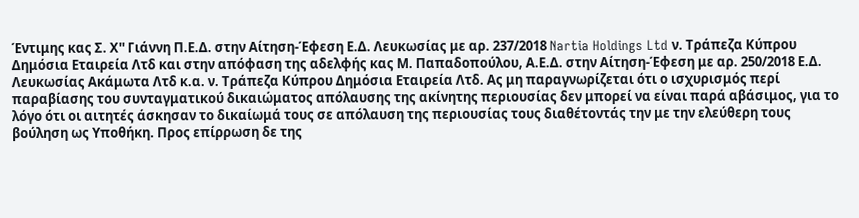Έντιμης κας Σ. Χ'' Γιάννη Π.Ε.Δ. στην Αίτηση-Έφεση Ε.Δ. Λευκωσίας με αρ. 237/2018 Nartia Holdings Ltd ν. Τράπεζα Κύπρου Δημόσια Εταιρεία Λτδ και στην απόφαση της αδελφής κας Μ. Παπαδοπούλου, Α.Ε.Δ. στην Αίτηση-Έφεση με αρ. 250/2018 Ε.Δ. Λευκωσίας Ακάμωτα Λτδ κ.α. ν. Τράπεζα Κύπρου Δημόσια Εταιρεία Λτδ. Ας μη παραγνωρίζεται ότι ο ισχυρισμός περί παραβίασης του συνταγματικού δικαιώματος απόλαυσης της ακίνητης περιουσίας δεν μπορεί να είναι παρά αβάσιμος, για το λόγο ότι οι αιτητές άσκησαν το δικαίωμά τους σε απόλαυση της περιουσίας τους διαθέτοντάς την με την ελεύθερη τους βούληση ως Υποθήκη. Προς επίρρωση δε της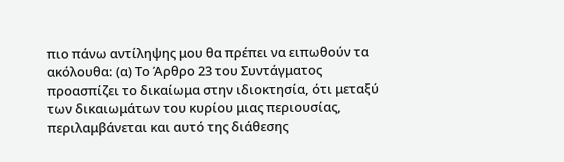πιο πάνω αντίληψης μου θα πρέπει να ειπωθούν τα ακόλουθα: (α) Το Άρθρο 23 του Συντάγματος προασπίζει το δικαίωμα στην ιδιοκτησία, ότι μεταξύ των δικαιωμάτων του κυρίου μιας περιουσίας, περιλαμβάνεται και αυτό της διάθεσης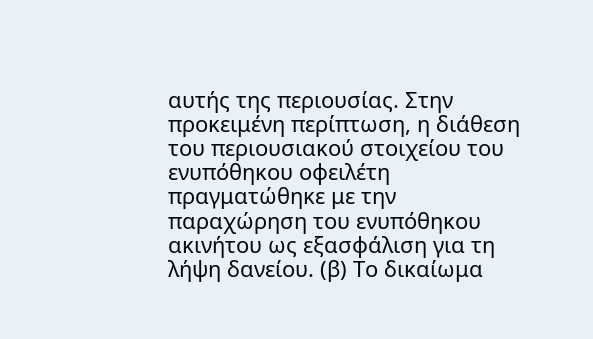αυτής της περιουσίας. Στην προκειμένη περίπτωση, η διάθεση του περιουσιακού στοιχείου του ενυπόθηκου οφειλέτη πραγματώθηκε με την παραχώρηση του ενυπόθηκου ακινήτου ως εξασφάλιση για τη λήψη δανείου. (β) Το δικαίωμα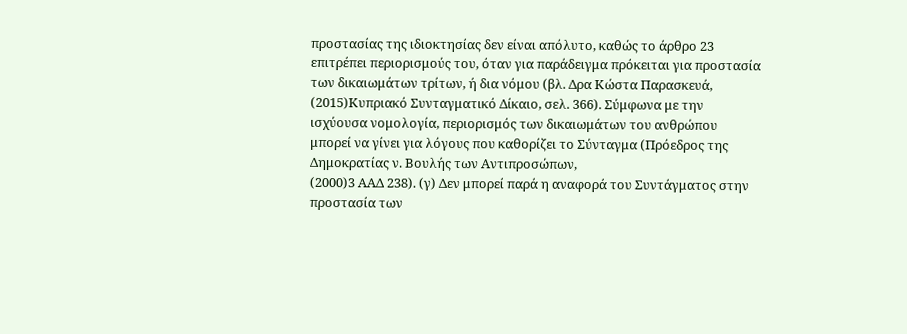προστασίας της ιδιοκτησίας δεν είναι απόλυτο, καθώς το άρθρο 23 επιτρέπει περιορισμούς του, όταν για παράδειγμα πρόκειται για προστασία των δικαιωμάτων τρίτων, ή δια νόμου (βλ. Δρα Κώστα Παρασκευά,
(2015)Κυπριακό Συνταγματικό Δίκαιο, σελ. 366). Σύμφωνα με την ισχύουσα νομολογία, περιορισμός των δικαιωμάτων του ανθρώπου μπορεί να γίνει για λόγους που καθορίζει το Σύνταγμα (Πρόεδρος της Δημοκρατίας ν. Βουλής των Αντιπροσώπων,
(2000)3 ΑΑΔ 238). (γ) Δεν μπορεί παρά η αναφορά του Συντάγματος στην προστασία των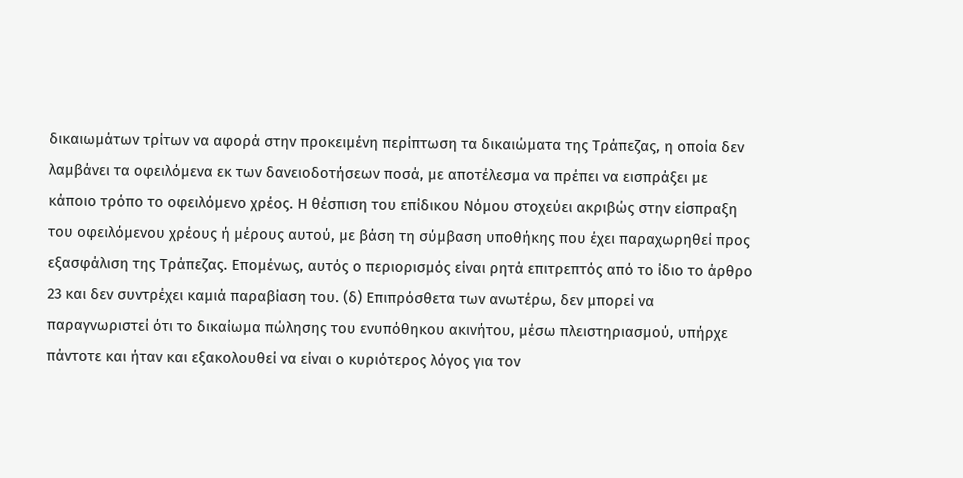δικαιωμάτων τρίτων να αφορά στην προκειμένη περίπτωση τα δικαιώματα της Τράπεζας, η οποία δεν λαμβάνει τα οφειλόμενα εκ των δανειοδοτήσεων ποσά, με αποτέλεσμα να πρέπει να εισπράξει με κάποιο τρόπο το οφειλόμενο χρέος. Η θέσπιση του επίδικου Νόμου στοχεύει ακριβώς στην είσπραξη του οφειλόμενου χρέους ή μέρους αυτού, με βάση τη σύμβαση υποθήκης που έχει παραχωρηθεί προς εξασφάλιση της Τράπεζας. Επομένως, αυτός ο περιορισμός είναι ρητά επιτρεπτός από το ίδιο το άρθρο 23 και δεν συντρέχει καμιά παραβίαση του. (δ) Επιπρόσθετα των ανωτέρω, δεν μπορεί να παραγνωριστεί ότι το δικαίωμα πώλησης του ενυπόθηκου ακινήτου, μέσω πλειστηριασμού, υπήρχε πάντοτε και ήταν και εξακολουθεί να είναι ο κυριότερος λόγος για τον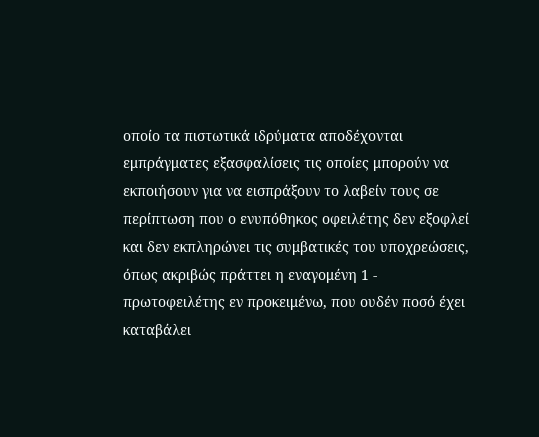οποίο τα πιστωτικά ιδρύματα αποδέχονται εμπράγματες εξασφαλίσεις τις οποίες μπορούν να εκποιήσουν για να εισπράξουν το λαβείν τους σε περίπτωση που ο ενυπόθηκος οφειλέτης δεν εξοφλεί και δεν εκπληρώνει τις συμβατικές του υποχρεώσεις, όπως ακριβώς πράττει η εναγομένη 1 - πρωτοφειλέτης εν προκειμένω, που ουδέν ποσό έχει καταβάλει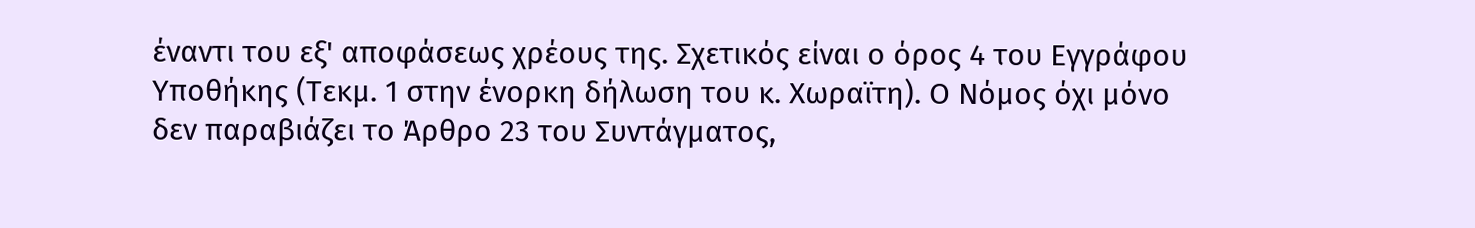έναντι του εξ' αποφάσεως χρέους της. Σχετικός είναι ο όρος 4 του Εγγράφου Υποθήκης (Τεκμ. 1 στην ένορκη δήλωση του κ. Χωραϊτη). Ο Νόμος όχι μόνο δεν παραβιάζει το Άρθρο 23 του Συντάγματος,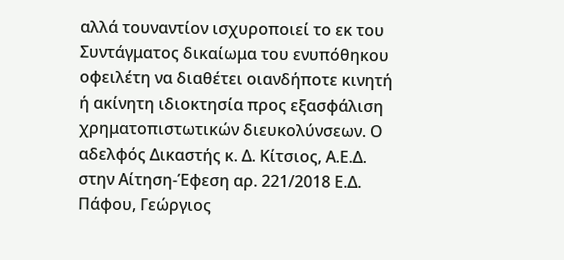αλλά τουναντίον ισχυροποιεί το εκ του Συντάγματος δικαίωμα του ενυπόθηκου οφειλέτη να διαθέτει οιανδήποτε κινητή ή ακίνητη ιδιοκτησία προς εξασφάλιση χρηματοπιστωτικών διευκολύνσεων. Ο αδελφός Δικαστής κ. Δ. Κίτσιος, Α.Ε.Δ. στην Αίτηση-Έφεση αρ. 221/2018 Ε.Δ. Πάφου, Γεώργιος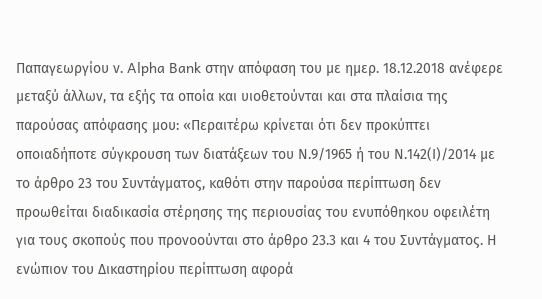Παπαγεωργίου ν. Alpha Bank στην απόφαση του με ημερ. 18.12.2018 ανέφερε μεταξύ άλλων, τα εξής τα οποία και υιοθετούνται και στα πλαίσια της παρούσας απόφασης μου: «Περαιτέρω κρίνεται ότι δεν προκύπτει οποιαδήποτε σύγκρουση των διατάξεων του Ν.9/1965 ή του Ν.142(Ι)/2014 με το άρθρο 23 του Συντάγματος, καθότι στην παρούσα περίπτωση δεν προωθείται διαδικασία στέρησης της περιουσίας του ενυπόθηκου οφειλέτη για τους σκοπούς που προνοούνται στο άρθρο 23.3 και 4 του Συντάγματος. Η ενώπιον του Δικαστηρίου περίπτωση αφορά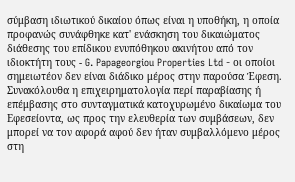σύμβαση ιδιωτικού δικαίου όπως είναι η υποθήκη, η οποία προφανώς συνάφθηκε κατ' ενάσκηση του δικαιώματος διάθεσης του επίδικου ενυπόθηκου ακινήτου από τον ιδιοκτήτη τους - G. Papageorgiou Properties Ltd - οι οποίοι σημειωτέον δεν είναι διάδικο μέρος στην παρούσα Έφεση. Συνακόλουθα η επιχειρηματολογία περί παραβίασης ή επέμβασης στο συνταγματικά κατοχυρωμένο δικαίωμα του Εφεσείοντα, ως προς την ελευθερία των συμβάσεων, δεν μπορεί να τον αφορά αφού δεν ήταν συμβαλλόμενο μέρος στη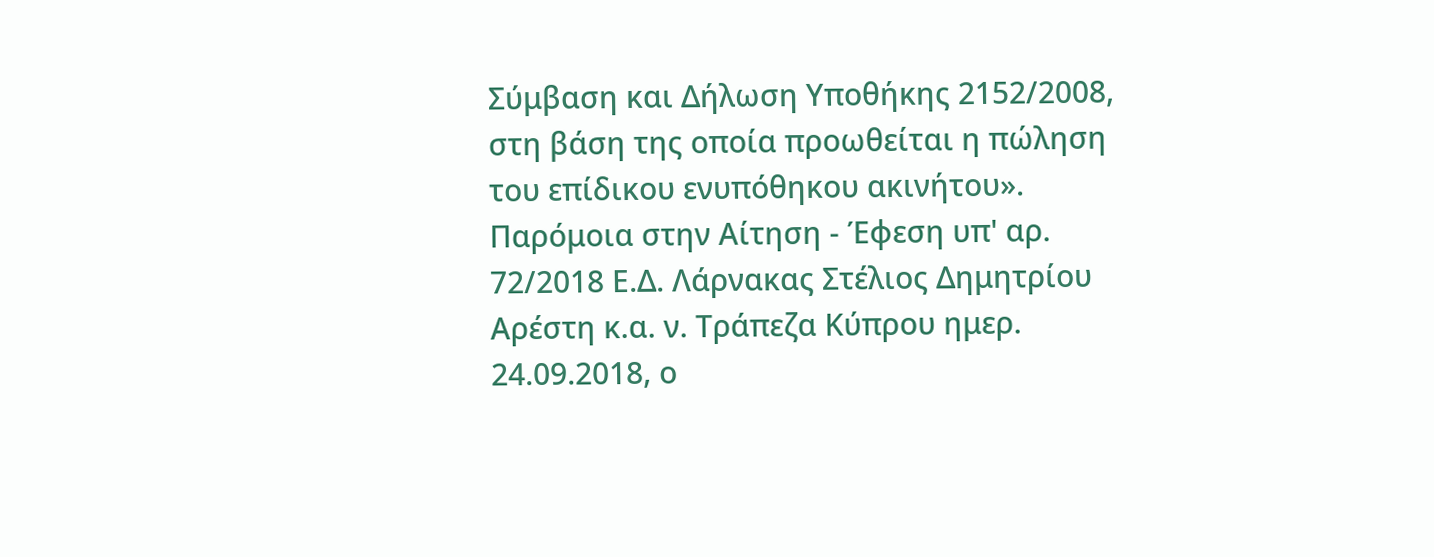Σύμβαση και Δήλωση Υποθήκης 2152/2008, στη βάση της οποία προωθείται η πώληση του επίδικου ενυπόθηκου ακινήτου». Παρόμοια στην Αίτηση - Έφεση υπ' αρ. 72/2018 Ε.Δ. Λάρνακας Στέλιος Δημητρίου Αρέστη κ.α. ν. Τράπεζα Κύπρου ημερ. 24.09.2018, ο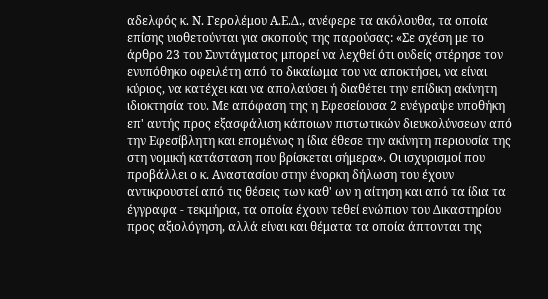αδελφός κ. Ν. Γερολέμου Α.Ε.Δ., ανέφερε τα ακόλουθα, τα οποία επίσης υιοθετούνται για σκοπούς της παρούσας: «Σε σχέση με το άρθρο 23 του Συντάγματος μπορεί να λεχθεί ότι ουδείς στέρησε τον ενυπόθηκο οφειλέτη από το δικαίωμα του να αποκτήσει, να είναι κύριος, να κατέχει και να απολαύσει ή διαθέτει την επίδικη ακίνητη ιδιοκτησία του. Με απόφαση της η Εφεσείουσα 2 ενέγραψε υποθήκη επ' αυτής προς εξασφάλιση κάποιων πιστωτικών διευκολύνσεων από την Εφεσίβλητη και επομένως η ίδια έθεσε την ακίνητη περιουσία της στη νομική κατάσταση που βρίσκεται σήμερα». Οι ισχυρισμοί που προβάλλει ο κ. Αναστασίου στην ένορκη δήλωση του έχουν αντικρουστεί από τις θέσεις των καθ' ων η αίτηση και από τα ίδια τα έγγραφα - τεκμήρια, τα οποία έχουν τεθεί ενώπιον του Δικαστηρίου προς αξιολόγηση, αλλά είναι και θέματα τα οποία άπτονται της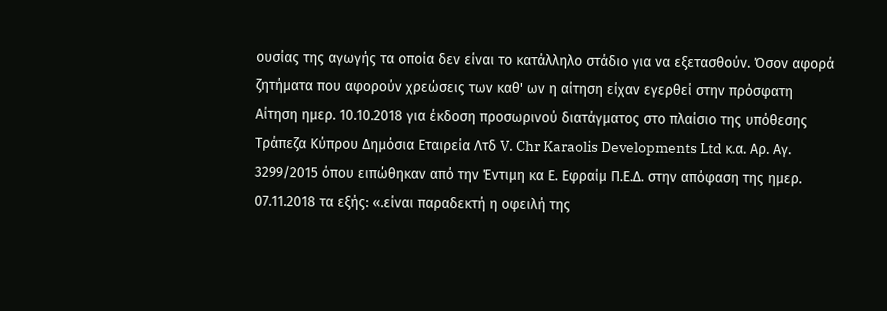ουσίας της αγωγής τα οποία δεν είναι το κατάλληλο στάδιο για να εξετασθούν. Όσον αφορά ζητήματα που αφορούν χρεώσεις των καθ' ων η αίτηση είχαν εγερθεί στην πρόσφατη Αίτηση ημερ. 10.10.2018 για έκδοση προσωρινού διατάγματος στο πλαίσιο της υπόθεσης Τράπεζα Κύπρου Δημόσια Εταιρεία Λτδ V. Chr Karaolis Developments Ltd κ.α. Αρ. Αγ. 3299/2015 όπου ειπώθηκαν από την Έντιμη κα Ε. Εφραίμ Π.Ε.Δ. στην απόφαση της ημερ. 07.11.2018 τα εξής: «.είναι παραδεκτή η οφειλή της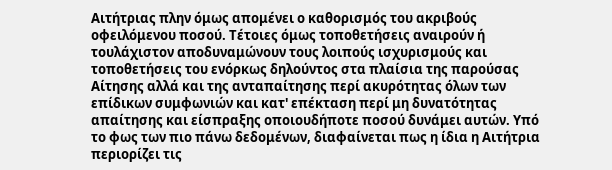Αιτήτριας πλην όμως απομένει ο καθορισμός του ακριβούς οφειλόμενου ποσού. Τέτοιες όμως τοποθετήσεις αναιρούν ή τουλάχιστον αποδυναμώνουν τους λοιπούς ισχυρισμούς και τοποθετήσεις του ενόρκως δηλούντος στα πλαίσια της παρούσας Αίτησης αλλά και της ανταπαίτησης περί ακυρότητας όλων των επίδικων συμφωνιών και κατ' επέκταση περί μη δυνατότητας απαίτησης και είσπραξης οποιουδήποτε ποσού δυνάμει αυτών. Υπό το φως των πιο πάνω δεδομένων, διαφαίνεται πως η ίδια η Αιτήτρια περιορίζει τις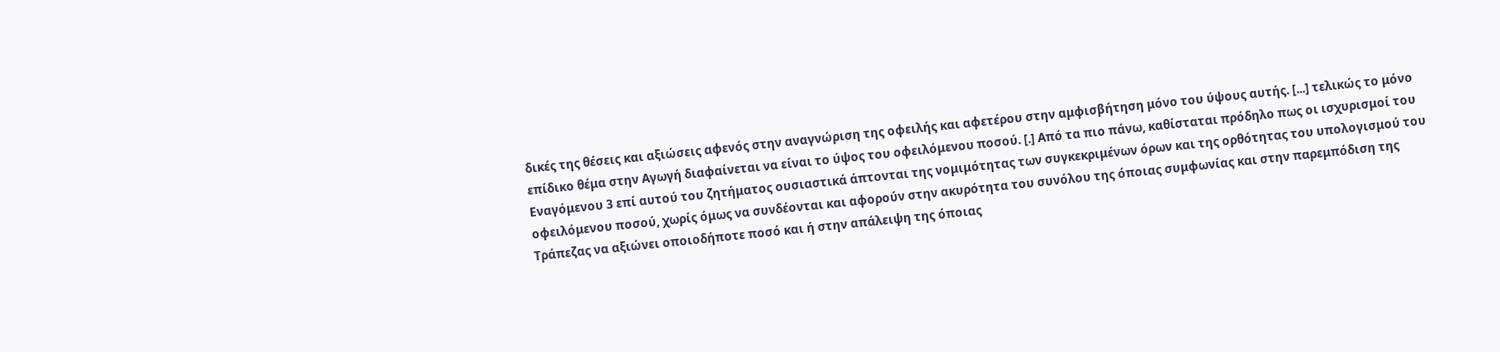δικές της θέσεις και αξιώσεις αφενός στην αναγνώριση της οφειλής και αφετέρου στην αμφισβήτηση μόνο του ύψους αυτής. [...] τελικώς το μόνο επίδικο θέμα στην Αγωγή διαφαίνεται να είναι το ύψος του οφειλόμενου ποσού. [.] Από τα πιο πάνω, καθίσταται πρόδηλο πως οι ισχυρισμοί του Εναγόμενου 3 επί αυτού του ζητήματος ουσιαστικά άπτονται της νομιμότητας των συγκεκριμένων όρων και της ορθότητας του υπολογισμού του οφειλόμενου ποσού, χωρίς όμως να συνδέονται και αφορούν στην ακυρότητα του συνόλου της όποιας συμφωνίας και στην παρεμπόδιση της Τράπεζας να αξιώνει οποιοδήποτε ποσό και ή στην απάλειψη της όποιας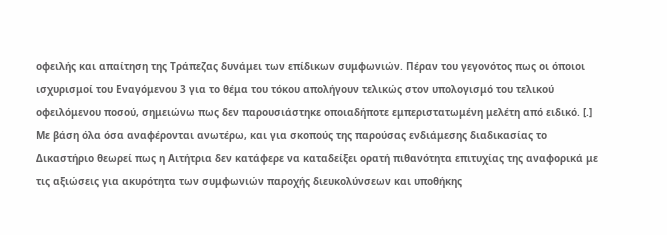οφειλής και απαίτηση της Τράπεζας δυνάμει των επίδικων συμφωνιών. Πέραν του γεγονότος πως οι όποιοι ισχυρισμοί του Εναγόμενου 3 για το θέμα του τόκου απολήγουν τελικώς στον υπολογισμό του τελικού οφειλόμενου ποσού, σημειώνω πως δεν παρουσιάστηκε οποιαδήποτε εμπεριστατωμένη μελέτη από ειδικό. [.] Με βάση όλα όσα αναφέρονται ανωτέρω, και για σκοπούς της παρούσας ενδιάμεσης διαδικασίας το Δικαστήριο θεωρεί πως η Αιτήτρια δεν κατάφερε να καταδείξει ορατή πιθανότητα επιτυχίας της αναφορικά με τις αξιώσεις για ακυρότητα των συμφωνιών παροχής διευκολύνσεων και υποθήκης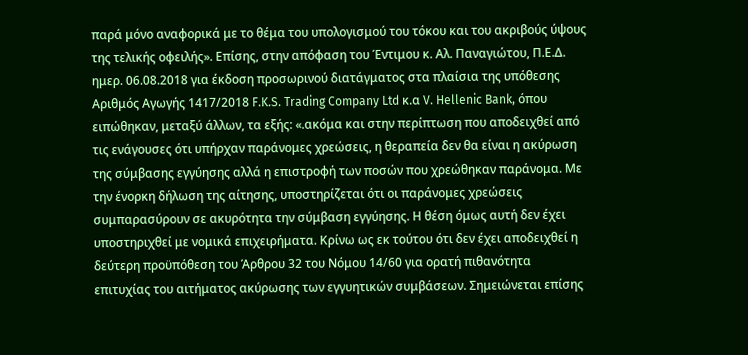παρά μόνο αναφορικά με το θέμα του υπολογισμού του τόκου και του ακριβούς ύψους της τελικής οφειλής». Επίσης, στην απόφαση του Έντιμου κ. Αλ. Παναγιώτου, Π.Ε.Δ. ημερ. 06.08.2018 για έκδοση προσωρινού διατάγματος στα πλαίσια της υπόθεσης Αριθμός Αγωγής 1417/2018 F.K.S. Trading Company Ltd κ.α V. Hellenic Bank, όπου ειπώθηκαν, μεταξύ άλλων, τα εξής: «.ακόμα και στην περίπτωση που αποδειχθεί από τις ενάγουσες ότι υπήρχαν παράνομες χρεώσεις, η θεραπεία δεν θα είναι η ακύρωση της σύμβασης εγγύησης αλλά η επιστροφή των ποσών που χρεώθηκαν παράνομα. Με την ένορκη δήλωση της αίτησης, υποστηρίζεται ότι οι παράνομες χρεώσεις συμπαρασύρουν σε ακυρότητα την σύμβαση εγγύησης. Η θέση όμως αυτή δεν έχει υποστηριχθεί με νομικά επιχειρήματα. Κρίνω ως εκ τούτου ότι δεν έχει αποδειχθεί η δεύτερη προϋπόθεση του Άρθρου 32 του Νόμου 14/60 για ορατή πιθανότητα επιτυχίας του αιτήματος ακύρωσης των εγγυητικών συμβάσεων. Σημειώνεται επίσης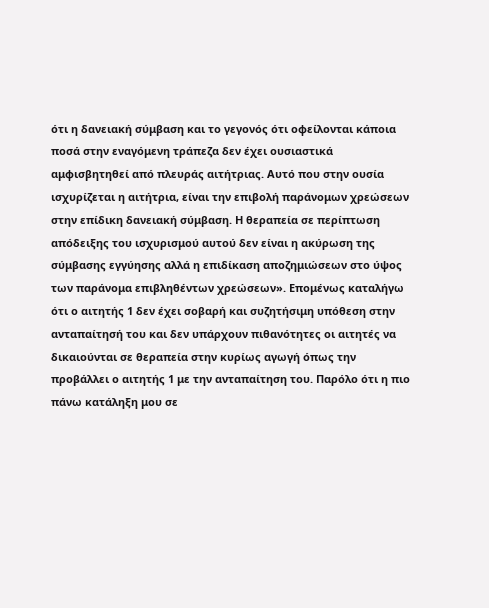ότι η δανειακή σύμβαση και το γεγονός ότι οφείλονται κάποια ποσά στην εναγόμενη τράπεζα δεν έχει ουσιαστικά αμφισβητηθεί από πλευράς αιτήτριας. Αυτό που στην ουσία ισχυρίζεται η αιτήτρια, είναι την επιβολή παράνομων χρεώσεων στην επίδικη δανειακή σύμβαση. Η θεραπεία σε περίπτωση απόδειξης του ισχυρισμού αυτού δεν είναι η ακύρωση της σύμβασης εγγύησης αλλά η επιδίκαση αποζημιώσεων στο ύψος των παράνομα επιβληθέντων χρεώσεων». Επομένως καταλήγω ότι ο αιτητής 1 δεν έχει σοβαρή και συζητήσιμη υπόθεση στην ανταπαίτησή του και δεν υπάρχουν πιθανότητες οι αιτητές να δικαιούνται σε θεραπεία στην κυρίως αγωγή όπως την προβάλλει ο αιτητής 1 με την ανταπαίτηση του. Παρόλο ότι η πιο πάνω κατάληξη μου σε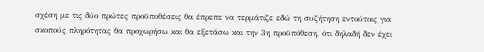σχέση με τις δύο πρώτες προϋποθέσεις θα έπρεπε να τερμάτιζε εδώ τη συζήτηση εντούτοις για σκοπούς πληρότητας θα προχωρήσω και θα εξετάσω και την 3η προϋπόθεση, ότι δηλαδή δεν έχει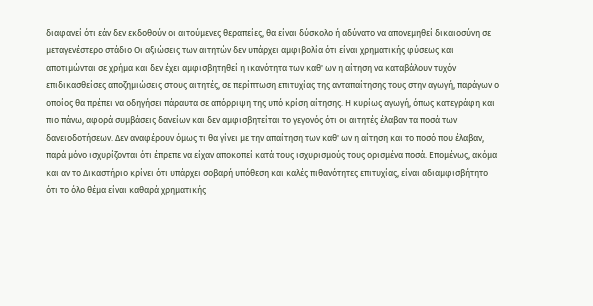διαφανεί ότι εάν δεν εκδοθούν οι αιτούμενες θεραπείες, θα είναι δύσκολο ή αδύνατο να απονεμηθεί δικαιοσύνη σε μεταγενέστερο στάδιο Οι αξιώσεις των αιτητών δεν υπάρχει αμφιβολία ότι είναι χρηματικής φύσεως και αποτιμώνται σε χρήμα και δεν έχει αμφισβητηθεί η ικανότητα των καθ' ων η αίτηση να καταβάλουν τυχόν επιδικασθείσες αποζημιώσεις στους αιτητές, σε περίπτωση επιτυχίας της ανταπαίτησης τους στην αγωγή, παράγων ο οποίος θα πρέπει να οδηγήσει πάραυτα σε απόρριψη της υπό κρίση αίτησης. Η κυρίως αγωγή, όπως κατεγράφη και πιο πάνω, αφορά συμβάσεις δανείων και δεν αμφισβητείται το γεγονός ότι οι αιτητές έλαβαν τα ποσά των δανειοδοτήσεων. Δεν αναφέρουν όμως τι θα γίνει με την απαίτηση των καθ' ων η αίτηση και το ποσό που έλαβαν, παρά μόνο ισχυρίζονται ότι έπρεπε να είχαν αποκοπεί κατά τους ισχυρισμούς τους ορισμένα ποσά. Επομένως, ακόμα και αν το Δικαστήριο κρίνει ότι υπάρχει σοβαρή υπόθεση και καλές πιθανότητες επιτυχίας, είναι αδιαμφισβήτητο ότι το όλο θέμα είναι καθαρά χρηματικής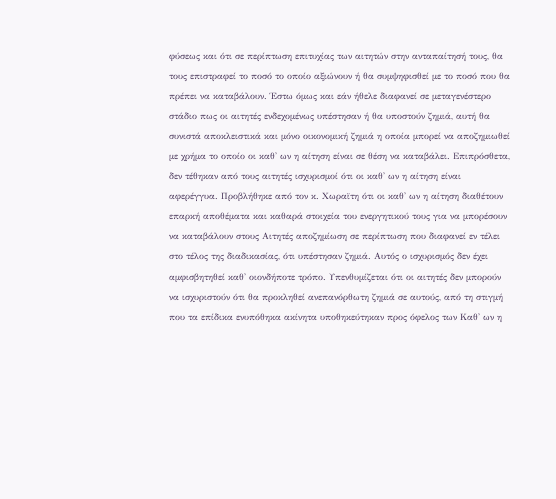φύσεως και ότι σε περίπτωση επιτυχίας των αιτητών στην ανταπαίτησή τους, θα τους επιστραφεί το ποσό το οποίο αξιώνουν ή θα συμψηφισθεί με το ποσό που θα πρέπει να καταβάλουν. Έστω όμως και εάν ήθελε διαφανεί σε μεταγενέστερο στάδιο πως οι αιτητές ενδεχομένως υπέστησαν ή θα υποστούν ζημιά, αυτή θα συνιστά αποκλειστικά και μόνο οικονομική ζημιά η οποία μπορεί να αποζημιωθεί με χρήμα το οποίο οι καθ' ων η αίτηση είναι σε θέση να καταβάλει. Επιπρόσθετα, δεν τέθηκαν από τους αιτητές ισχυρισμοί ότι οι καθ' ων η αίτηση είναι αφερέγγυα. Προβλήθηκε από τον κ. Χωραϊτη ότι οι καθ' ων η αίτηση διαθέτουν επαρκή αποθέματα και καθαρά στοιχεία του ενεργητικού τους για να μπορέσουν να καταβάλουν στους Αιτητές αποζημίωση σε περίπτωση που διαφανεί εν τέλει στο τέλος της διαδικασίας, ότι υπέστησαν ζημιά. Αυτός ο ισχυρισμός δεν έχει αμφισβητηθεί καθ' οιονδήποτε τρόπο. Υπενθυμίζεται ότι οι αιτητές δεν μπορούν να ισχυριστούν ότι θα προκληθεί ανεπανόρθωτη ζημιά σε αυτούς, από τη στιγμή που τα επίδικα ενυπόθηκα ακίνητα υποθηκεύτηκαν προς όφελος των Καθ' ων η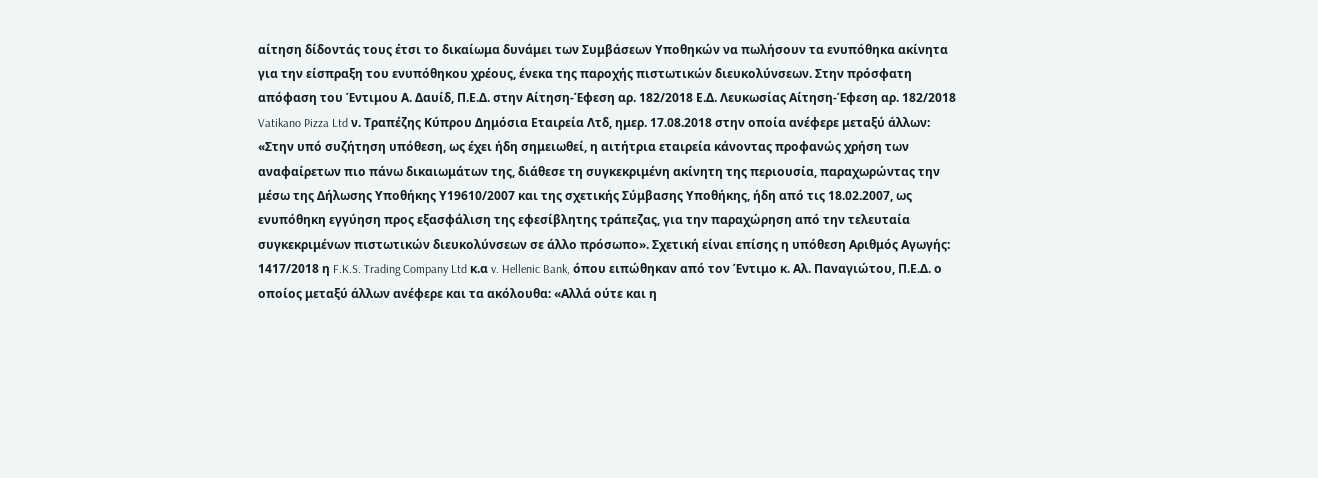αίτηση δίδοντάς τους έτσι το δικαίωμα δυνάμει των Συμβάσεων Υποθηκών να πωλήσουν τα ενυπόθηκα ακίνητα για την είσπραξη του ενυπόθηκου χρέους, ένεκα της παροχής πιστωτικών διευκολύνσεων. Στην πρόσφατη απόφαση του Έντιμου Α. Δαυίδ, Π.Ε.Δ. στην Αίτηση-Έφεση αρ. 182/2018 Ε.Δ. Λευκωσίας Αίτηση-Έφεση αρ. 182/2018 Vatikano Pizza Ltd ν. Τραπέζης Κύπρου Δημόσια Εταιρεία Λτδ, ημερ. 17.08.2018 στην οποία ανέφερε μεταξύ άλλων: «Στην υπό συζήτηση υπόθεση, ως έχει ήδη σημειωθεί, η αιτήτρια εταιρεία κάνοντας προφανώς χρήση των αναφαίρετων πιο πάνω δικαιωμάτων της, διάθεσε τη συγκεκριμένη ακίνητη της περιουσία, παραχωρώντας την μέσω της Δήλωσης Υποθήκης Υ19610/2007 και της σχετικής Σύμβασης Υποθήκης, ήδη από τις 18.02.2007, ως ενυπόθηκη εγγύηση προς εξασφάλιση της εφεσίβλητης τράπεζας, για την παραχώρηση από την τελευταία συγκεκριμένων πιστωτικών διευκολύνσεων σε άλλο πρόσωπο». Σχετική είναι επίσης η υπόθεση Αριθμός Αγωγής: 1417/2018 η F.K.S. Trading Company Ltd κ.α v. Hellenic Bank, όπου ειπώθηκαν από τον Έντιμο κ. Αλ. Παναγιώτου, Π.Ε.Δ. ο οποίος μεταξύ άλλων ανέφερε και τα ακόλουθα: «Αλλά ούτε και η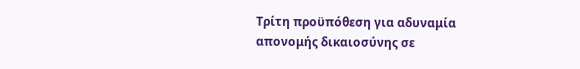Τρίτη προϋπόθεση για αδυναμία απονομής δικαιοσύνης σε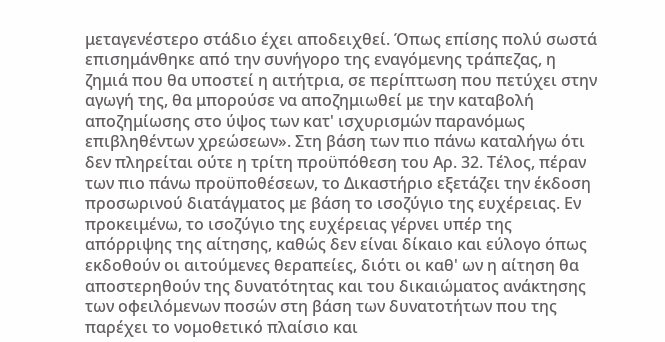μεταγενέστερο στάδιο έχει αποδειχθεί. Όπως επίσης πολύ σωστά επισημάνθηκε από την συνήγορο της εναγόμενης τράπεζας, η ζημιά που θα υποστεί η αιτήτρια, σε περίπτωση που πετύχει στην αγωγή της, θα μπορούσε να αποζημιωθεί με την καταβολή αποζημίωσης στο ύψος των κατ' ισχυρισμών παρανόμως επιβληθέντων χρεώσεων». Στη βάση των πιο πάνω καταλήγω ότι δεν πληρείται ούτε η τρίτη προϋπόθεση του Αρ. 32. Τέλος, πέραν των πιο πάνω προϋποθέσεων, το Δικαστήριο εξετάζει την έκδοση προσωρινού διατάγματος με βάση το ισοζύγιο της ευχέρειας. Εν προκειμένω, το ισοζύγιο της ευχέρειας γέρνει υπέρ της απόρριψης της αίτησης, καθώς δεν είναι δίκαιο και εύλογο όπως εκδοθούν οι αιτούμενες θεραπείες, διότι οι καθ' ων η αίτηση θα αποστερηθούν της δυνατότητας και του δικαιώματος ανάκτησης των οφειλόμενων ποσών στη βάση των δυνατοτήτων που της παρέχει το νομοθετικό πλαίσιο και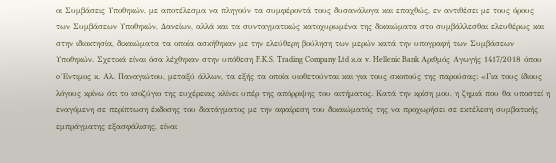οι Συμβάσεις Υποθηκών, με αποτέλεσμα να πληγούν τα συμφέροντά τους δυσανάλογα και επαχθώς, εν αντιθέσει με τους όρους των Συμβάσεων Υποθηκών, Δανείων, αλλά και τα συνταγματικώς κατοχυρωμένα της δικαιώματα στο συμβάλλεσθαι ελευθέρως και στην ιδιοκτησία, δικαιώματα τα οποία ασκήθηκαν με την ελεύθερη βούληση των μερών κατά την υπογραφή των Συμβάσεων Υποθηκών. Σχετικά είναι όσα λέχθηκαν στην υπόθεση F.K.S. Trading Company Ltd κ.α v. Hellenic Bank Αριθμός Αγωγής 1417/2018 όπου o Έντιμος κ. Αλ. Παναγιώτου, μεταξύ άλλων, τα εξής τα οποία υιοθετούνται και για τους σκοπούς της παρούσας: «Για τους ίδιους λόγους κρίνω ότι το ισοζύγιο της ευχέρειας κλίνει υπέρ της απόρριψης του αιτήματος. Κατά την κρίση μου, η ζημιά που θα υποστεί η εναγόμενη σε περίπτωση έκδοσης του διατάγματος με την αφαίρεση του δικαιώματός της να προχωρήσει σε εκτέλεση συμβατικής εμπράγματης εξασφάλισης, είναι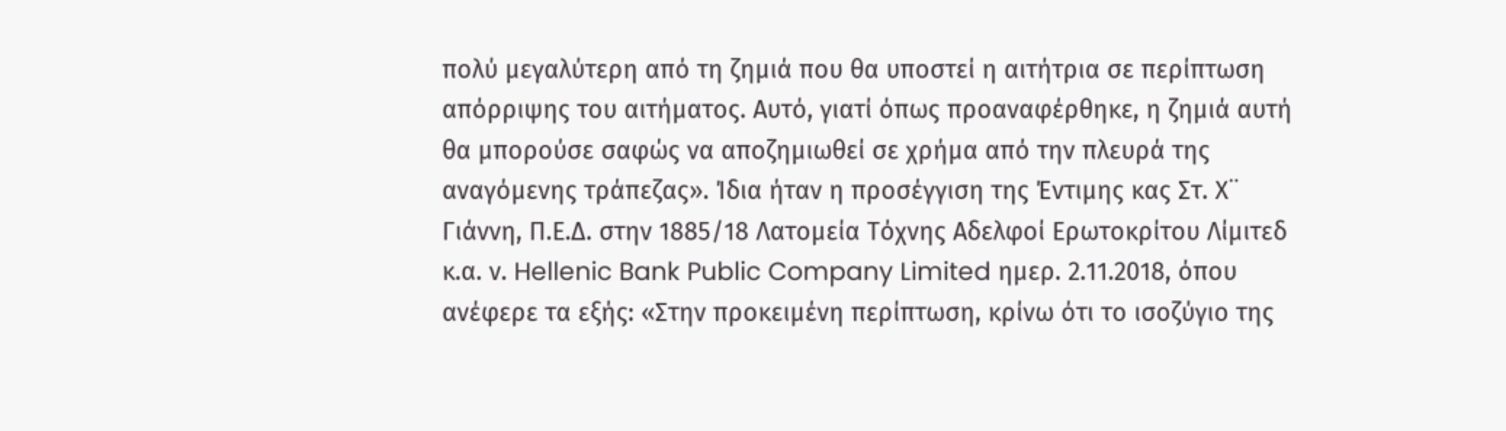πολύ μεγαλύτερη από τη ζημιά που θα υποστεί η αιτήτρια σε περίπτωση απόρριψης του αιτήματος. Αυτό, γιατί όπως προαναφέρθηκε, η ζημιά αυτή θα μπορούσε σαφώς να αποζημιωθεί σε χρήμα από την πλευρά της αναγόμενης τράπεζας». Ίδια ήταν η προσέγγιση της Έντιμης κας Στ. Χ¨ Γιάννη, Π.Ε.Δ. στην 1885/18 Λατομεία Τόχνης Αδελφοί Ερωτοκρίτου Λίμιτεδ κ.α. ν. Hellenic Bank Public Company Limited ημερ. 2.11.2018, όπου ανέφερε τα εξής: «Στην προκειμένη περίπτωση, κρίνω ότι το ισοζύγιο της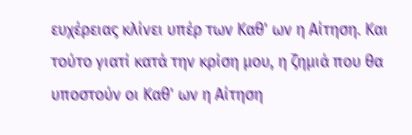ευχέρειας κλίνει υπέρ των Καθ' ων η Αίτηση. Και τούτο γιατί κατά την κρίση μου, η ζημιά που θα υποστούν οι Καθ' ων η Αίτηση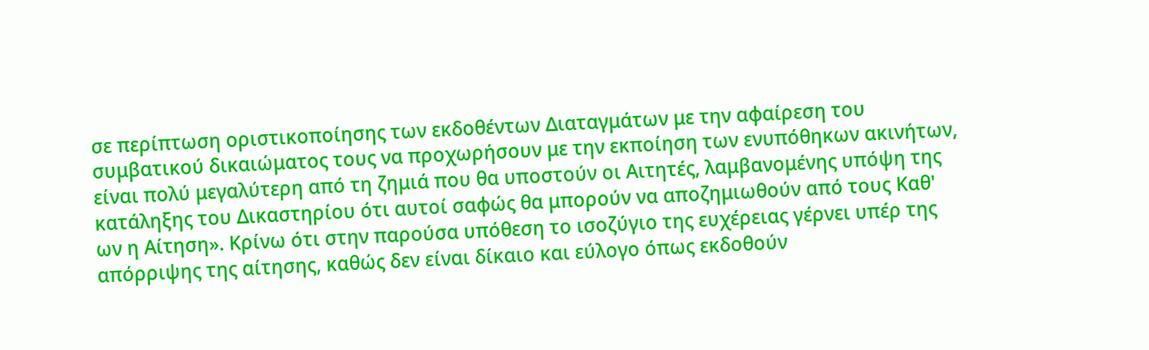σε περίπτωση οριστικοποίησης των εκδοθέντων Διαταγμάτων με την αφαίρεση του συμβατικού δικαιώματος τους να προχωρήσουν με την εκποίηση των ενυπόθηκων ακινήτων, είναι πολύ μεγαλύτερη από τη ζημιά που θα υποστούν οι Αιτητές, λαμβανομένης υπόψη της κατάληξης του Δικαστηρίου ότι αυτοί σαφώς θα μπορούν να αποζημιωθούν από τους Καθ' ων η Αίτηση». Κρίνω ότι στην παρούσα υπόθεση το ισοζύγιο της ευχέρειας γέρνει υπέρ της απόρριψης της αίτησης, καθώς δεν είναι δίκαιο και εύλογο όπως εκδοθούν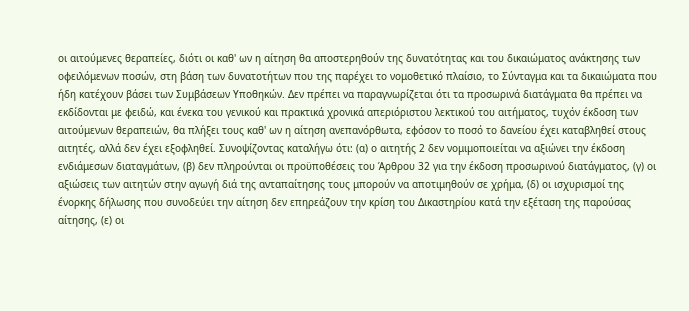οι αιτούμενες θεραπείες, διότι οι καθ' ων η αίτηση θα αποστερηθούν της δυνατότητας και του δικαιώματος ανάκτησης των οφειλόμενων ποσών, στη βάση των δυνατοτήτων που της παρέχει το νομοθετικό πλαίσιο, το Σύνταγμα και τα δικαιώματα που ήδη κατέχουν βάσει των Συμβάσεων Υποθηκών. Δεν πρέπει να παραγνωρίζεται ότι τα προσωρινά διατάγματα θα πρέπει να εκδίδονται με φειδώ, και ένεκα του γενικού και πρακτικά χρονικά απεριόριστου λεκτικού του αιτήματος, τυχόν έκδοση των αιτούμενων θεραπειών, θα πλήξει τους καθ' ων η αίτηση ανεπανόρθωτα, εφόσον το ποσό το δανείου έχει καταβληθεί στους αιτητές, αλλά δεν έχει εξοφληθεί. Συνοψίζοντας καταλήγω ότι: (α) ο αιτητής 2 δεν νομιμοποιείται να αξιώνει την έκδοση ενδιάμεσων διαταγμάτων, (β) δεν πληρούνται οι προϋποθέσεις του Άρθρου 32 για την έκδοση προσωρινού διατάγματος, (γ) οι αξιώσεις των αιτητών στην αγωγή διά της ανταπαίτησης τους μπορούν να αποτιμηθούν σε χρήμα, (δ) οι ισχυρισμοί της ένορκης δήλωσης που συνοδεύει την αίτηση δεν επηρεάζουν την κρίση του Δικαστηρίου κατά την εξέταση της παρούσας αίτησης, (ε) οι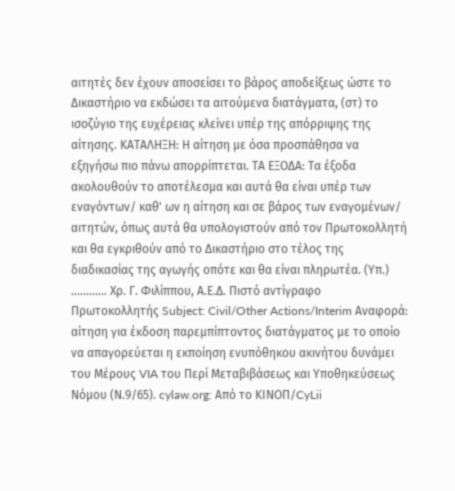αιτητές δεν έχουν αποσείσει το βάρος αποδείξεως ώστε το Δικαστήριο να εκδώσει τα αιτούμενα διατάγματα, (στ) το ισοζύγιο της ευχέρειας κλείνει υπέρ της απόρριψης της αίτησης. ΚΑΤΑΛΗΞΗ: Η αίτηση με όσα προσπάθησα να εξηγήσω πιο πάνω απορρίπτεται. ΤΑ ΕΞΟΔΑ: Τα έξοδα ακολουθούν το αποτέλεσμα και αυτά θα είναι υπέρ των εναγόντων/ καθ' ων η αίτηση και σε βάρος των εναγομένων/ αιτητών, όπως αυτά θα υπολογιστούν από τον Πρωτοκολλητή και θα εγκριθούν από το Δικαστήριο στο τέλος της διαδικασίας της αγωγής οπότε και θα είναι πληρωτέα. (Υπ.) ............ Χρ. Γ. Φιλίππου, Α.Ε.Δ. Πιστό αντίγραφο Πρωτοκολλητής Subject: Civil/Other Actions/Interim Αναφορά: αίτηση για έκδοση παρεμπίπτοντος διατάγματος με το οποίο να απαγορεύεται η εκποίηση ενυπόθηκου ακινήτου δυνάμει του Μέρους VIA του Περί Μεταβιβάσεως και Υποθηκεύσεως Νόμου (Ν.9/65). cylaw.org: Από το ΚΙΝOΠ/CyLii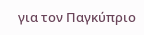για τον Παγκύπριο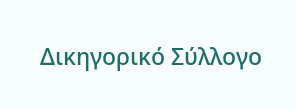Δικηγορικό Σύλλογο